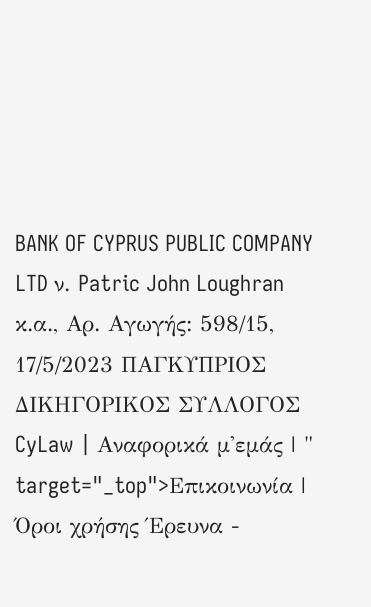BANK OF CYPRUS PUBLIC COMPANY LTD ν. Patric John Loughran κ.α., Αρ. Αγωγής: 598/15, 17/5/2023 ΠΑΓΚΥΠΡΙΟΣ ΔΙΚΗΓΟΡΙΚΟΣ ΣΥΛΛΟΓΟΣ CyLaw | Αναφορικά μ'εμάς | " target="_top">Επικοινωνία | Όροι χρήσης Έρευνα -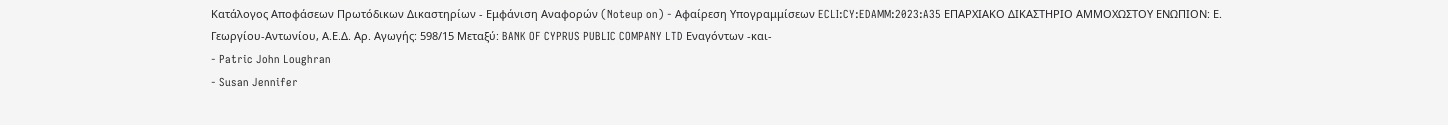Κατάλογος Αποφάσεων Πρωτόδικων Δικαστηρίων - Εμφάνιση Αναφορών (Noteup on) - Αφαίρεση Υπογραμμίσεων ECLI:CY:EDAMM:2023:A35 ΕΠΑΡΧΙΑΚΟ ΔΙΚΑΣΤΗΡΙΟ ΑΜΜΟΧΩΣΤΟΥ ΕΝΩΠΙΟΝ: Ε. Γεωργίου-Αντωνίου, Α.Ε.Δ. Αρ. Αγωγής: 598/15 Μεταξύ: BANK OF CYPRUS PUBLIC COMPANY LTD Εναγόντων -και-
- Patric John Loughran
- Susan Jennifer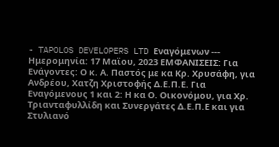- TAPOLOS DEVELOPERS LTD Εναγόμενων --- Ημερομηνία: 17 Μαϊου, 2023 ΕΜΦΑΝΙΣΕΙΣ: Για Ενάγοντες: Ο κ. Α. Παστός με κα Κρ. Χρυσάφη, για Ανδρέου, Χατζη Χριστοφής Δ.Ε.Π.Ε. Για Εναγόμενους 1 και 2: Η κα Ο. Οικονόμου, για Χρ. Τριανταφυλλίδη και Συνεργάτες Δ.Ε.Π.Ε και για Στυλιανό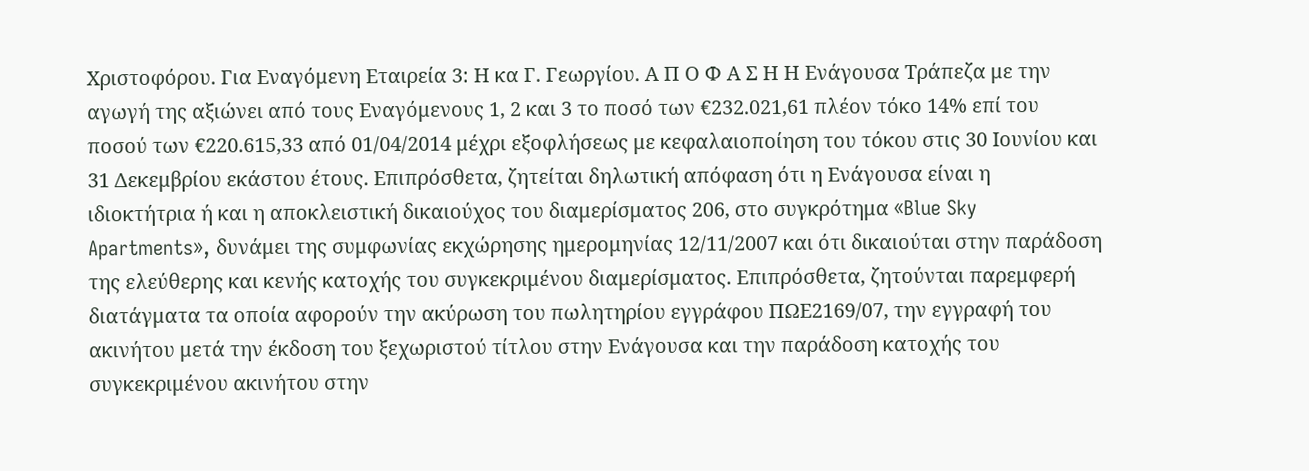Χριστοφόρου. Για Εναγόμενη Εταιρεία 3: Η κα Γ. Γεωργίου. Α Π Ο Φ Α Σ Η Η Ενάγουσα Τράπεζα με την αγωγή της αξιώνει από τους Εναγόμενους 1, 2 και 3 το ποσό των €232.021,61 πλέον τόκο 14% επί του ποσού των €220.615,33 από 01/04/2014 μέχρι εξοφλήσεως με κεφαλαιοποίηση του τόκου στις 30 Ιουνίου και 31 Δεκεμβρίου εκάστου έτους. Επιπρόσθετα, ζητείται δηλωτική απόφαση ότι η Ενάγουσα είναι η ιδιοκτήτρια ή και η αποκλειστική δικαιούχος του διαμερίσματος 206, στο συγκρότημα «Blue Sky Apartments», δυνάμει της συμφωνίας εκχώρησης ημερομηνίας 12/11/2007 και ότι δικαιούται στην παράδοση της ελεύθερης και κενής κατοχής του συγκεκριμένου διαμερίσματος. Επιπρόσθετα, ζητούνται παρεμφερή διατάγματα τα οποία αφορούν την ακύρωση του πωλητηρίου εγγράφου ΠΩΕ2169/07, την εγγραφή του ακινήτου μετά την έκδοση του ξεχωριστού τίτλου στην Ενάγουσα και την παράδοση κατοχής του συγκεκριμένου ακινήτου στην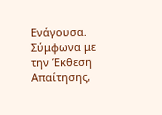Ενάγουσα. Σύμφωνα με την Έκθεση Απαίτησης,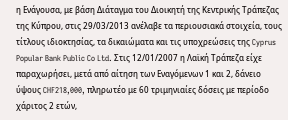η Ενάγουσα, με βάση Διάταγμα του Διοικητή της Κεντρικής Τράπεζας της Κύπρου, στις 29/03/2013 ανέλαβε τα περιουσιακά στοιχεία, τους τίτλους ιδιοκτησίας, τα δικαιώματα και τις υποχρεώσεις της Cyprus Popular Bank Public Co Ltd. Στις 12/01/2007 η Λαϊκή Τράπεζα είχε παραχωρήσει, μετά από αίτηση των Εναγόμενων 1 και 2, δάνειο ύψους CHF218,000, πληρωτέο με 60 τριμηνιαίες δόσεις με περίοδο χάριτος 2 ετών,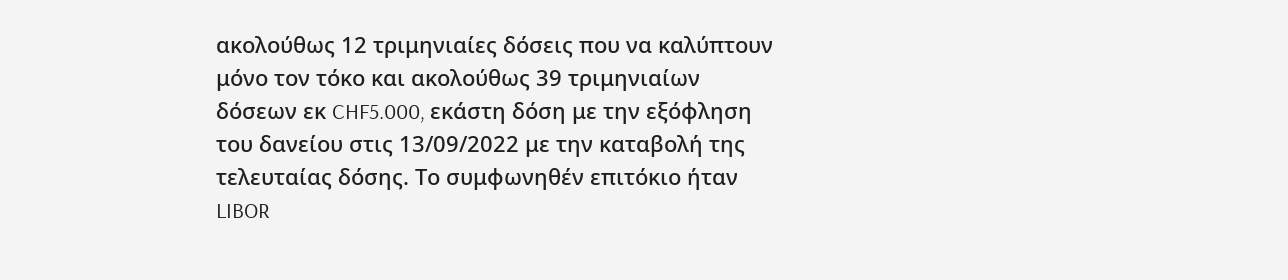ακολούθως 12 τριμηνιαίες δόσεις που να καλύπτουν μόνο τον τόκο και ακολούθως 39 τριμηνιαίων δόσεων εκ CHF5.000, εκάστη δόση με την εξόφληση του δανείου στις 13/09/2022 με την καταβολή της τελευταίας δόσης. Το συμφωνηθέν επιτόκιο ήταν LIBOR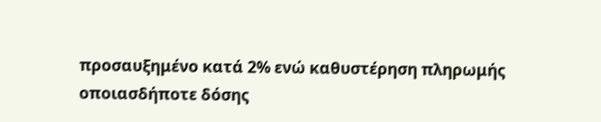προσαυξημένο κατά 2% ενώ καθυστέρηση πληρωμής οποιασδήποτε δόσης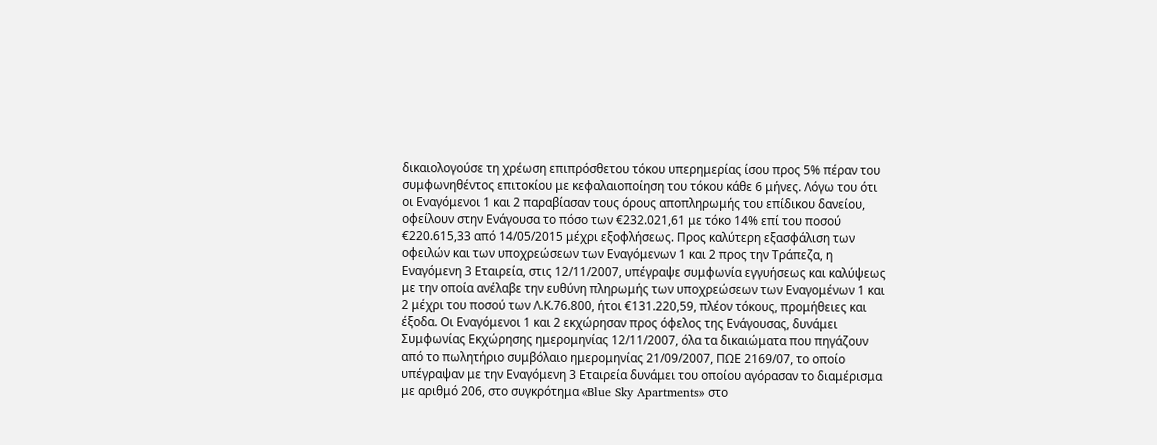δικαιολογούσε τη χρέωση επιπρόσθετου τόκου υπερημερίας ίσου προς 5% πέραν του συμφωνηθέντος επιτοκίου με κεφαλαιοποίηση του τόκου κάθε 6 μήνες. Λόγω του ότι οι Εναγόμενοι 1 και 2 παραβίασαν τους όρους αποπληρωμής του επίδικου δανείου, οφείλουν στην Ενάγουσα το πόσο των €232.021,61 με τόκο 14% επί του ποσού €220.615,33 από 14/05/2015 μέχρι εξοφλήσεως. Προς καλύτερη εξασφάλιση των οφειλών και των υποχρεώσεων των Εναγόμενων 1 και 2 προς την Τράπεζα, η Εναγόμενη 3 Εταιρεία, στις 12/11/2007, υπέγραψε συμφωνία εγγυήσεως και καλύψεως με την οποία ανέλαβε την ευθύνη πληρωμής των υποχρεώσεων των Εναγομένων 1 και 2 μέχρι του ποσού των Λ.Κ.76.800, ήτοι €131.220,59, πλέον τόκους, προμήθειες και έξοδα. Οι Εναγόμενοι 1 και 2 εκχώρησαν προς όφελος της Ενάγουσας, δυνάμει Συμφωνίας Εκχώρησης ημερομηνίας 12/11/2007, όλα τα δικαιώματα που πηγάζουν από το πωλητήριο συμβόλαιο ημερομηνίας 21/09/2007, ΠΩΕ 2169/07, το οποίο υπέγραψαν με την Εναγόμενη 3 Εταιρεία δυνάμει του οποίου αγόρασαν το διαμέρισμα με αριθμό 206, στο συγκρότημα «Blue Sky Apartments» στο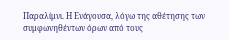Παραλίμνι. Η Ενάγουσα, λόγω της αθέτησης των συμφωνηθέντων όρων από τους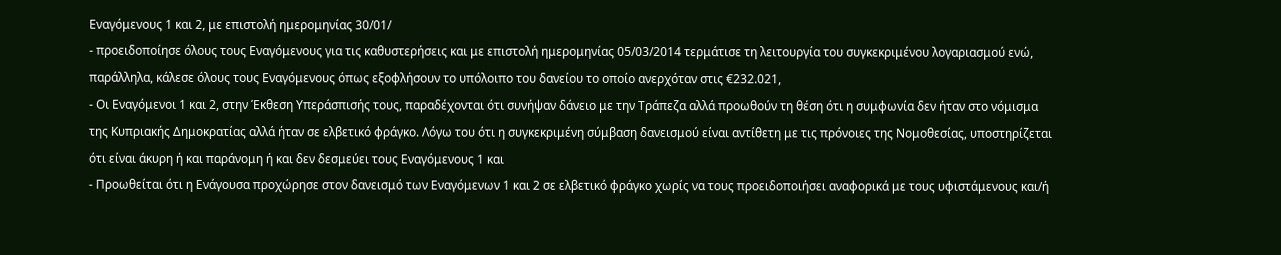Εναγόμενους 1 και 2, με επιστολή ημερομηνίας 30/01/
- προειδοποίησε όλους τους Εναγόμενους για τις καθυστερήσεις και με επιστολή ημερομηνίας 05/03/2014 τερμάτισε τη λειτουργία του συγκεκριμένου λογαριασμού ενώ, παράλληλα, κάλεσε όλους τους Εναγόμενους όπως εξοφλήσουν το υπόλοιπο του δανείου το οποίο ανερχόταν στις €232.021,
- Οι Εναγόμενοι 1 και 2, στην Έκθεση Υπεράσπισής τους, παραδέχονται ότι συνήψαν δάνειο με την Τράπεζα αλλά προωθούν τη θέση ότι η συμφωνία δεν ήταν στο νόμισμα της Κυπριακής Δημοκρατίας αλλά ήταν σε ελβετικό φράγκο. Λόγω του ότι η συγκεκριμένη σύμβαση δανεισμού είναι αντίθετη με τις πρόνοιες της Νομοθεσίας, υποστηρίζεται ότι είναι άκυρη ή και παράνομη ή και δεν δεσμεύει τους Εναγόμενους 1 και
- Προωθείται ότι η Ενάγουσα προχώρησε στον δανεισμό των Εναγόμενων 1 και 2 σε ελβετικό φράγκο χωρίς να τους προειδοποιήσει αναφορικά με τους υφιστάμενους και/ή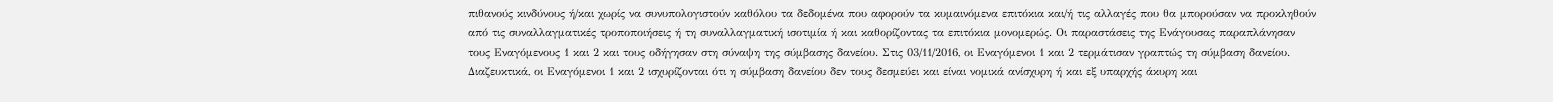πιθανούς κινδύνους ή/και χωρίς να συνυπολογιστούν καθόλου τα δεδομένα που αφορούν τα κυμαινόμενα επιτόκια και/ή τις αλλαγές που θα μπορούσαν να προκληθούν από τις συναλλαγματικές τροποποιήσεις ή τη συναλλαγματική ισοτιμία ή και καθορίζοντας τα επιτόκια μονομερώς. Οι παραστάσεις της Ενάγουσας παραπλάνησαν τους Εναγόμενους 1 και 2 και τους οδήγησαν στη σύναψη της σύμβασης δανείου. Στις 03/11/2016, οι Εναγόμενοι 1 και 2 τερμάτισαν γραπτώς τη σύμβαση δανείου. Διαζευκτικά, οι Εναγόμενοι 1 και 2 ισχυρίζονται ότι η σύμβαση δανείου δεν τους δεσμεύει και είναι νομικά ανίσχυρη ή και εξ υπαρχής άκυρη και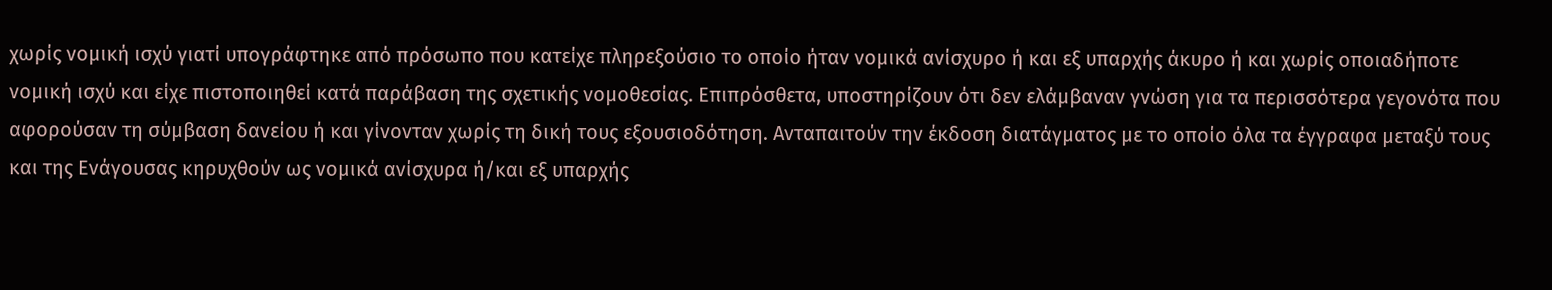χωρίς νομική ισχύ γιατί υπογράφτηκε από πρόσωπο που κατείχε πληρεξούσιο το οποίο ήταν νομικά ανίσχυρο ή και εξ υπαρχής άκυρο ή και χωρίς οποιαδήποτε νομική ισχύ και είχε πιστοποιηθεί κατά παράβαση της σχετικής νομοθεσίας. Επιπρόσθετα, υποστηρίζουν ότι δεν ελάμβαναν γνώση για τα περισσότερα γεγονότα που αφορούσαν τη σύμβαση δανείου ή και γίνονταν χωρίς τη δική τους εξουσιοδότηση. Ανταπαιτούν την έκδοση διατάγματος με το οποίο όλα τα έγγραφα μεταξύ τους και της Ενάγουσας κηρυχθούν ως νομικά ανίσχυρα ή/και εξ υπαρχής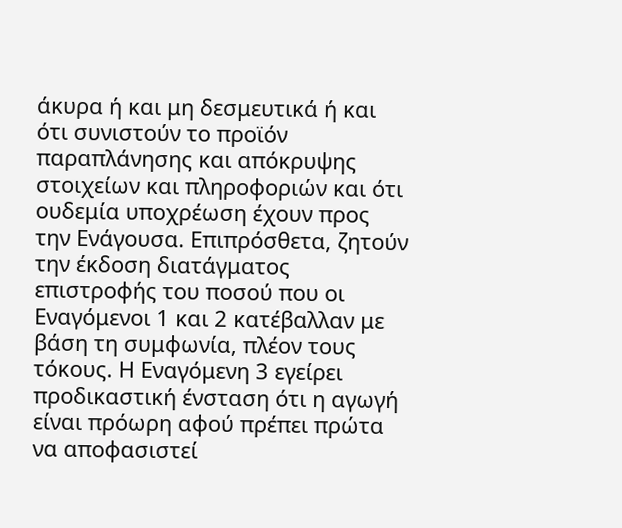άκυρα ή και μη δεσμευτικά ή και ότι συνιστούν το προϊόν παραπλάνησης και απόκρυψης στοιχείων και πληροφοριών και ότι ουδεμία υποχρέωση έχουν προς την Ενάγουσα. Επιπρόσθετα, ζητούν την έκδοση διατάγματος επιστροφής του ποσού που οι Εναγόμενοι 1 και 2 κατέβαλλαν με βάση τη συμφωνία, πλέον τους τόκους. Η Εναγόμενη 3 εγείρει προδικαστική ένσταση ότι η αγωγή είναι πρόωρη αφού πρέπει πρώτα να αποφασιστεί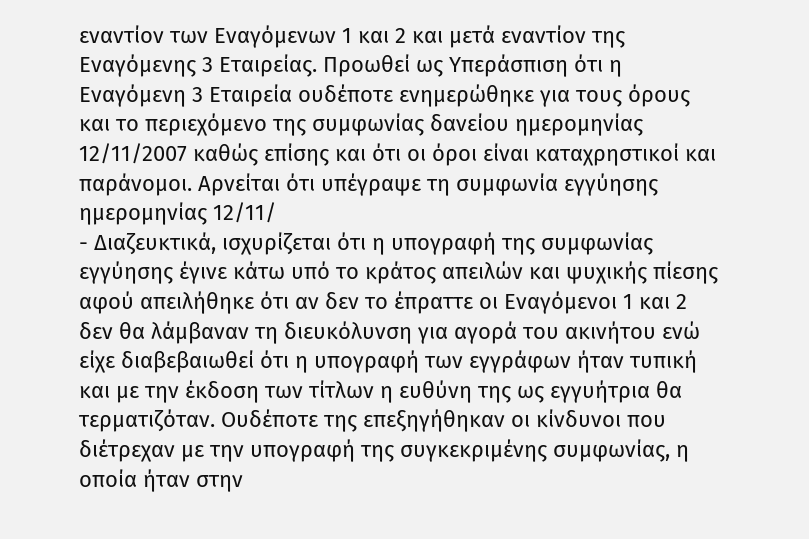εναντίον των Εναγόμενων 1 και 2 και μετά εναντίον της Εναγόμενης 3 Εταιρείας. Προωθεί ως Υπεράσπιση ότι η Εναγόμενη 3 Εταιρεία ουδέποτε ενημερώθηκε για τους όρους και το περιεχόμενο της συμφωνίας δανείου ημερομηνίας 12/11/2007 καθώς επίσης και ότι οι όροι είναι καταχρηστικοί και παράνομοι. Αρνείται ότι υπέγραψε τη συμφωνία εγγύησης ημερομηνίας 12/11/
- Διαζευκτικά, ισχυρίζεται ότι η υπογραφή της συμφωνίας εγγύησης έγινε κάτω υπό το κράτος απειλών και ψυχικής πίεσης αφού απειλήθηκε ότι αν δεν το έπραττε οι Εναγόμενοι 1 και 2 δεν θα λάμβαναν τη διευκόλυνση για αγορά του ακινήτου ενώ είχε διαβεβαιωθεί ότι η υπογραφή των εγγράφων ήταν τυπική και με την έκδοση των τίτλων η ευθύνη της ως εγγυήτρια θα τερματιζόταν. Ουδέποτε της επεξηγήθηκαν οι κίνδυνοι που διέτρεχαν με την υπογραφή της συγκεκριμένης συμφωνίας, η οποία ήταν στην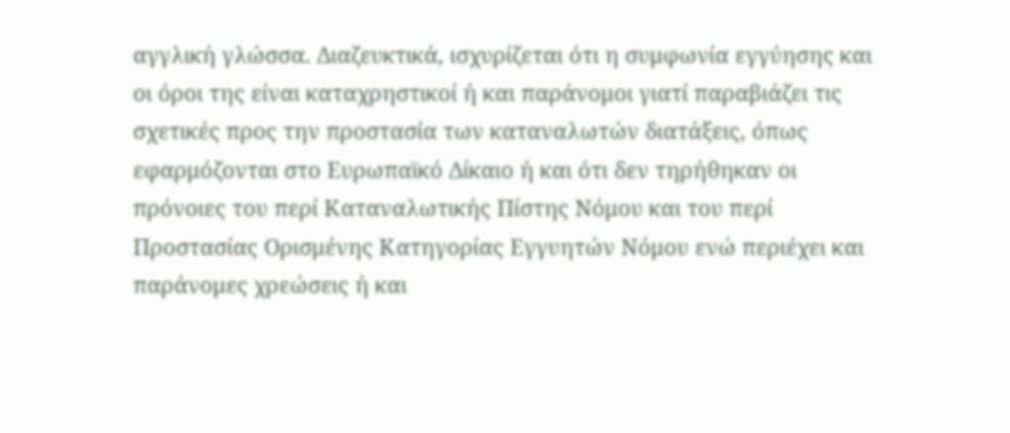αγγλική γλώσσα. Διαζευκτικά, ισχυρίζεται ότι η συμφωνία εγγύησης και οι όροι της είναι καταχρηστικοί ή και παράνομοι γιατί παραβιάζει τις σχετικές προς την προστασία των καταναλωτών διατάξεις, όπως εφαρμόζονται στο Ευρωπαϊκό Δίκαιο ή και ότι δεν τηρήθηκαν οι πρόνοιες του περί Καταναλωτικής Πίστης Νόμου και του περί Προστασίας Ορισμένης Κατηγορίας Εγγυητών Νόμου ενώ περιέχει και παράνομες χρεώσεις ή και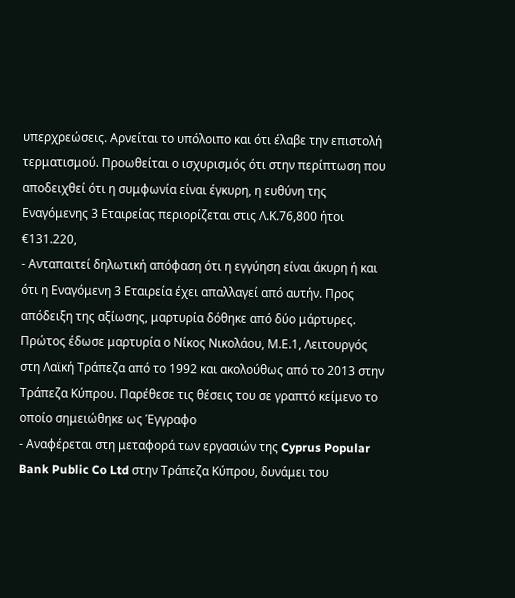υπερχρεώσεις. Αρνείται το υπόλοιπο και ότι έλαβε την επιστολή τερματισμού. Προωθείται ο ισχυρισμός ότι στην περίπτωση που αποδειχθεί ότι η συμφωνία είναι έγκυρη, η ευθύνη της Εναγόμενης 3 Εταιρείας περιορίζεται στις Λ.Κ.76,800 ήτοι €131.220,
- Ανταπαιτεί δηλωτική απόφαση ότι η εγγύηση είναι άκυρη ή και ότι η Εναγόμενη 3 Εταιρεία έχει απαλλαγεί από αυτήν. Προς απόδειξη της αξίωσης, μαρτυρία δόθηκε από δύο μάρτυρες. Πρώτος έδωσε μαρτυρία ο Νίκος Νικολάου, Μ.Ε.1, Λειτουργός στη Λαϊκή Τράπεζα από το 1992 και ακολούθως από το 2013 στην Τράπεζα Κύπρου. Παρέθεσε τις θέσεις του σε γραπτό κείμενο το οποίο σημειώθηκε ως Έγγραφο
- Αναφέρεται στη μεταφορά των εργασιών της Cyprus Popular Bank Public Co Ltd στην Τράπεζα Κύπρου, δυνάμει του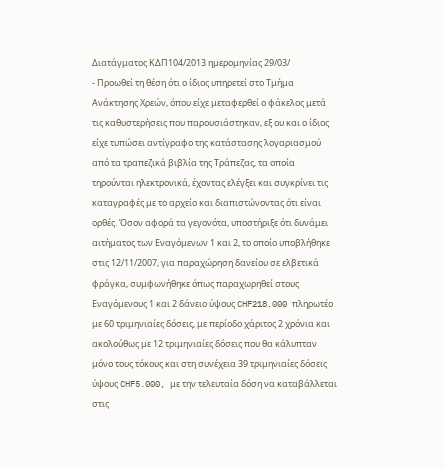Διατάγματος ΚΔΠ104/2013 ημερομηνίας 29/03/
- Προωθεί τη θέση ότι ο ίδιος υπηρετεί στο Τμήμα Ανάκτησης Χρεών, όπου είχε μεταφερθεί ο φάκελος μετά τις καθυστερήσεις που παρουσιάστηκαν, εξ ου και ο ίδιος είχε τυπώσει αντίγραφο της κατάστασης λογαριασμού από τα τραπεζικά βιβλία της Τράπεζας, τα οποία τηρούνται ηλεκτρονικά, έχοντας ελέγξει και συγκρίνει τις καταγραφές με το αρχείο και διαπιστώνοντας ότι είναι ορθές. Όσον αφορά τα γεγονότα, υποστήριξε ότι δυνάμει αιτήματος των Εναγόμενων 1 και 2, το οποίο υποβλήθηκε στις 12/11/2007, για παραχώρηση δανείου σε ελβετικά φράγκα, συμφωνήθηκε όπως παραχωρηθεί στους Εναγόμενους 1 και 2 δάνειο ύψους CHF218.000 πληρωτέο με 60 τριμηνιαίες δόσεις, με περίοδο χάριτος 2 χρόνια και ακολούθως με 12 τριμηνιαίες δόσεις που θα κάλυπταν μόνο τους τόκους και στη συνέχεια 39 τριμηνιαίες δόσεις ύψους CHF5.000, με την τελευταία δόση να καταβάλλεται στις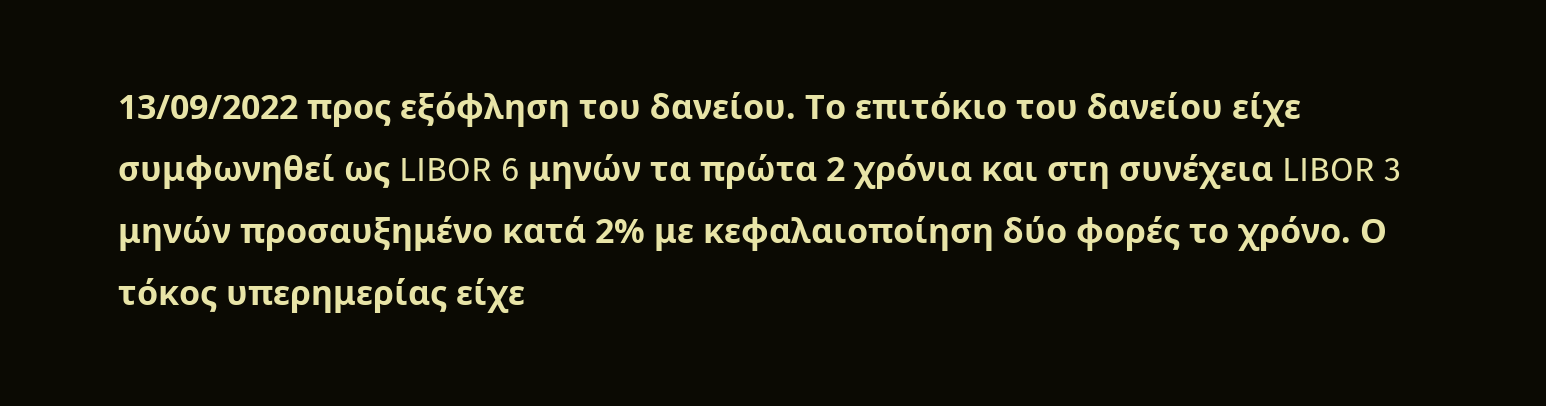13/09/2022 προς εξόφληση του δανείου. Το επιτόκιο του δανείου είχε συμφωνηθεί ως LIBOR 6 μηνών τα πρώτα 2 χρόνια και στη συνέχεια LIBOR 3 μηνών προσαυξημένο κατά 2% με κεφαλαιοποίηση δύο φορές το χρόνο. Ο τόκος υπερημερίας είχε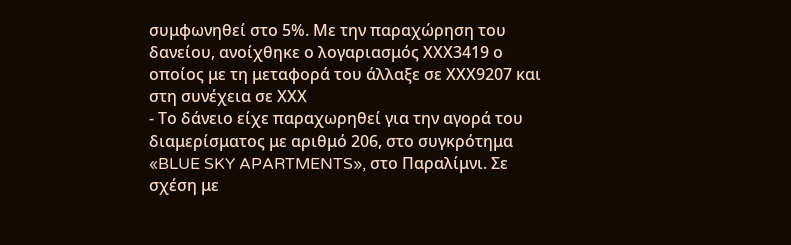συμφωνηθεί στο 5%. Με την παραχώρηση του δανείου, ανοίχθηκε ο λογαριασμός ΧΧΧ3419 ο οποίος με τη μεταφορά του άλλαξε σε ΧΧΧ9207 και στη συνέχεια σε ΧΧΧ
- Το δάνειο είχε παραχωρηθεί για την αγορά του διαμερίσματος με αριθμό 206, στο συγκρότημα «BLUE SKY APARTMENTS», στο Παραλίμνι. Σε σχέση με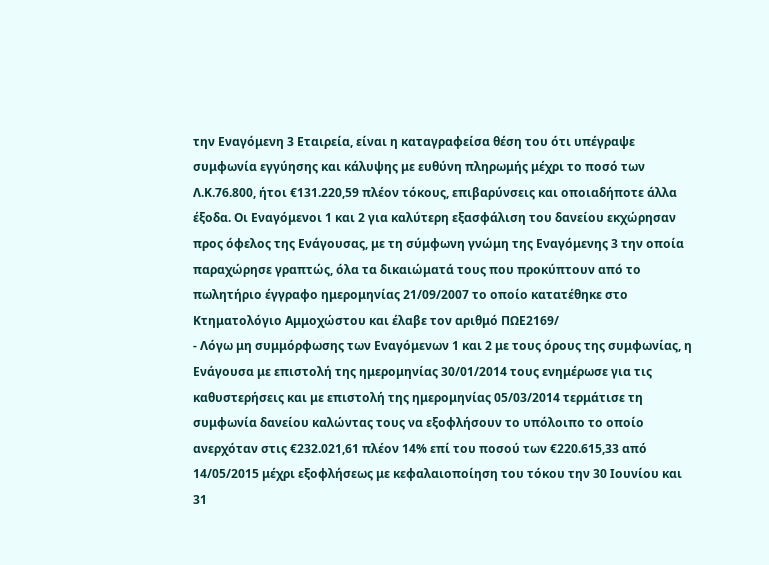την Εναγόμενη 3 Εταιρεία, είναι η καταγραφείσα θέση του ότι υπέγραψε συμφωνία εγγύησης και κάλυψης με ευθύνη πληρωμής μέχρι το ποσό των Λ.Κ.76.800, ήτοι €131.220,59 πλέον τόκους, επιβαρύνσεις και οποιαδήποτε άλλα έξοδα. Οι Εναγόμενοι 1 και 2 για καλύτερη εξασφάλιση του δανείου εκχώρησαν προς όφελος της Ενάγουσας, με τη σύμφωνη γνώμη της Εναγόμενης 3 την οποία παραχώρησε γραπτώς, όλα τα δικαιώματά τους που προκύπτουν από το πωλητήριο έγγραφο ημερομηνίας 21/09/2007 το οποίο κατατέθηκε στο Κτηματολόγιο Αμμοχώστου και έλαβε τον αριθμό ΠΩΕ2169/
- Λόγω μη συμμόρφωσης των Εναγόμενων 1 και 2 με τους όρους της συμφωνίας, η Ενάγουσα με επιστολή της ημερομηνίας 30/01/2014 τους ενημέρωσε για τις καθυστερήσεις και με επιστολή της ημερομηνίας 05/03/2014 τερμάτισε τη συμφωνία δανείου καλώντας τους να εξοφλήσουν το υπόλοιπο το οποίο ανερχόταν στις €232.021,61 πλέον 14% επί του ποσού των €220.615,33 από 14/05/2015 μέχρι εξοφλήσεως με κεφαλαιοποίηση του τόκου την 30 Ιουνίου και 31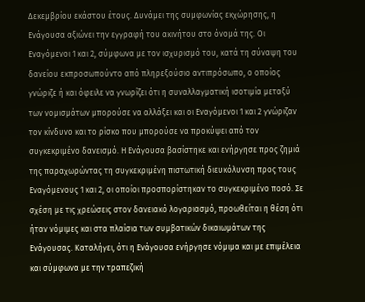Δεκεμβρίου εκάστου έτους. Δυνάμει της συμφωνίας εκχώρησης, η Ενάγουσα αξιώνει την εγγραφή του ακινήτου στο όνομά της. Οι Εναγόμενοι 1 και 2, σύμφωνα με τον ισχυρισμό του, κατά τη σύναψη του δανείου εκπροσωπούντο από πληρεξούσιο αντιπρόσωπο, ο οποίος γνώριζε ή και όφειλε να γνωρίζει ότι η συναλλαγματική ισοτιμία μεταξύ των νομισμάτων μπορούσε να αλλάξει και οι Εναγόμενοι 1 και 2 γνώριζαν τον κίνδυνο και το ρίσκο που μπορούσε να προκύψει από τον συγκεκριμένο δανεισμό. Η Ενάγουσα βασίστηκε και ενήργησε προς ζημιά της παραχωρώντας τη συγκεκριμένη πιστωτική διευκόλυνση προς τους Εναγόμενους 1 και 2, οι οποίοι προσπορίστηκαν το συγκεκριμένο ποσό. Σε σχέση με τις χρεώσεις στον δανειακό λογαριασμό, προωθείται η θέση ότι ήταν νόμιμες και στα πλαίσια των συμβατικών δικαιωμάτων της Ενάγουσας. Καταλήγει, ότι η Ενάγουσα ενήργησε νόμιμα και με επιμέλεια και σύμφωνα με την τραπεζική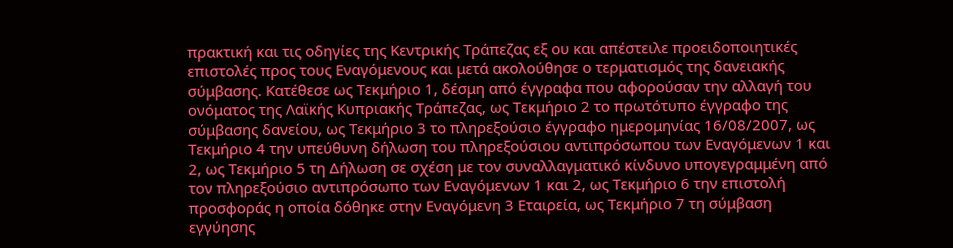πρακτική και τις οδηγίες της Κεντρικής Τράπεζας εξ ου και απέστειλε προειδοποιητικές επιστολές προς τους Εναγόμενους και μετά ακολούθησε ο τερματισμός της δανειακής σύμβασης. Κατέθεσε ως Τεκμήριο 1, δέσμη από έγγραφα που αφορούσαν την αλλαγή του ονόματος της Λαϊκής Κυπριακής Τράπεζας, ως Τεκμήριο 2 το πρωτότυπο έγγραφο της σύμβασης δανείου, ως Τεκμήριο 3 το πληρεξούσιο έγγραφο ημερομηνίας 16/08/2007, ως Τεκμήριο 4 την υπεύθυνη δήλωση του πληρεξούσιου αντιπρόσωπου των Εναγόμενων 1 και 2, ως Τεκμήριο 5 τη Δήλωση σε σχέση με τον συναλλαγματικό κίνδυνο υπογεγραμμένη από τον πληρεξούσιο αντιπρόσωπο των Εναγόμενων 1 και 2, ως Τεκμήριο 6 την επιστολή προσφοράς η οποία δόθηκε στην Εναγόμενη 3 Εταιρεία, ως Τεκμήριο 7 τη σύμβαση εγγύησης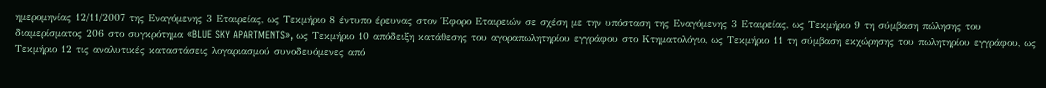ημερομηνίας 12/11/2007 της Εναγόμενης 3 Εταιρείας, ως Τεκμήριο 8 έντυπο έρευνας στον Έφορο Εταιρειών σε σχέση με την υπόσταση της Εναγόμενης 3 Εταιρείας, ως Τεκμήριο 9 τη σύμβαση πώλησης του διαμερίσματος 206 στο συγκρότημα «BLUE SKY APARTMENTS», ως Τεκμήριο 10 απόδειξη κατάθεσης του αγοραπωλητηρίου εγγράφου στο Κτηματολόγιο, ως Τεκμήριο 11 τη σύμβαση εκχώρησης του πωλητηρίου εγγράφου, ως Τεκμήριο 12 τις αναλυτικές καταστάσεις λογαριασμού συνοδευόμενες από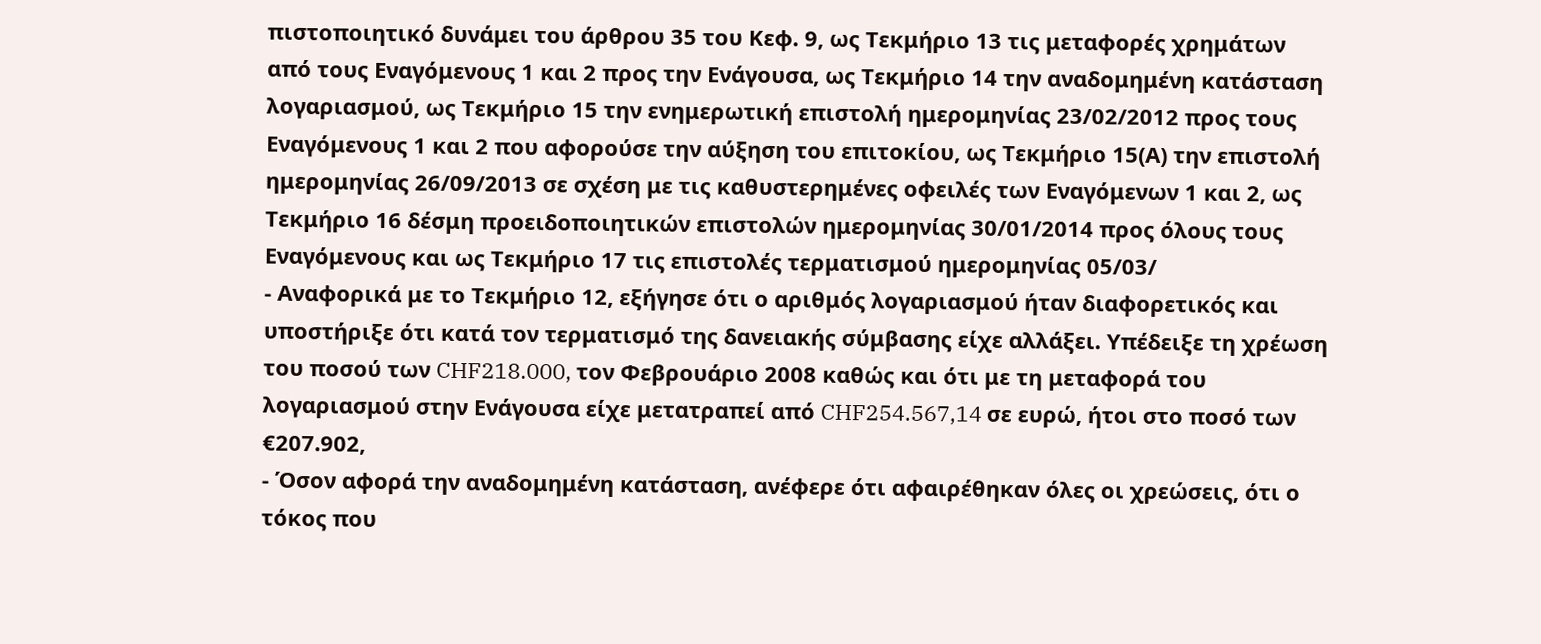πιστοποιητικό δυνάμει του άρθρου 35 του Κεφ. 9, ως Τεκμήριο 13 τις μεταφορές χρημάτων από τους Εναγόμενους 1 και 2 προς την Ενάγουσα, ως Τεκμήριο 14 την αναδομημένη κατάσταση λογαριασμού, ως Τεκμήριο 15 την ενημερωτική επιστολή ημερομηνίας 23/02/2012 προς τους Εναγόμενους 1 και 2 που αφορούσε την αύξηση του επιτοκίου, ως Τεκμήριο 15(Α) την επιστολή ημερομηνίας 26/09/2013 σε σχέση με τις καθυστερημένες οφειλές των Εναγόμενων 1 και 2, ως Τεκμήριο 16 δέσμη προειδοποιητικών επιστολών ημερομηνίας 30/01/2014 προς όλους τους Εναγόμενους και ως Τεκμήριο 17 τις επιστολές τερματισμού ημερομηνίας 05/03/
- Αναφορικά με το Τεκμήριο 12, εξήγησε ότι ο αριθμός λογαριασμού ήταν διαφορετικός και υποστήριξε ότι κατά τον τερματισμό της δανειακής σύμβασης είχε αλλάξει. Υπέδειξε τη χρέωση του ποσού των CHF218.000, τον Φεβρουάριο 2008 καθώς και ότι με τη μεταφορά του λογαριασμού στην Ενάγουσα είχε μετατραπεί από CHF254.567,14 σε ευρώ, ήτοι στο ποσό των €207.902,
- Όσον αφορά την αναδομημένη κατάσταση, ανέφερε ότι αφαιρέθηκαν όλες οι χρεώσεις, ότι ο τόκος που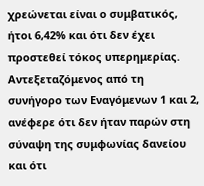χρεώνεται είναι ο συμβατικός, ήτοι 6,42% και ότι δεν έχει προστεθεί τόκος υπερημερίας. Αντεξεταζόμενος από τη συνήγορο των Εναγόμενων 1 και 2, ανέφερε ότι δεν ήταν παρών στη σύναψη της συμφωνίας δανείου και ότι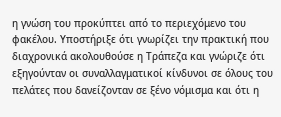η γνώση του προκύπτει από το περιεχόμενο του φακέλου. Υποστήριξε ότι γνωρίζει την πρακτική που διαχρονικά ακολουθούσε η Τράπεζα και γνώριζε ότι εξηγούνταν οι συναλλαγματικοί κίνδυνοι σε όλους του πελάτες που δανείζονταν σε ξένο νόμισμα και ότι η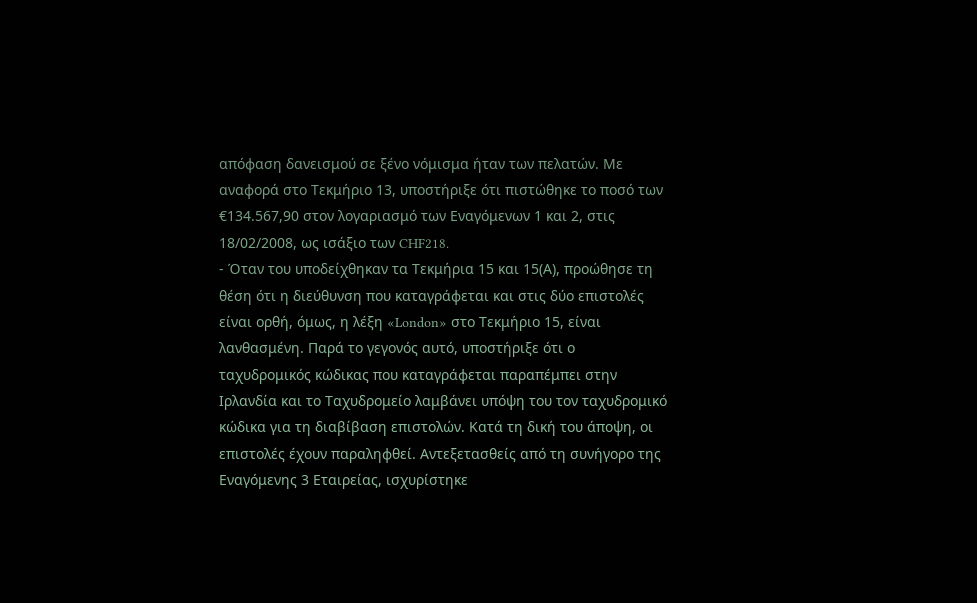απόφαση δανεισμού σε ξένο νόμισμα ήταν των πελατών. Με αναφορά στο Τεκμήριο 13, υποστήριξε ότι πιστώθηκε το ποσό των €134.567,90 στον λογαριασμό των Εναγόμενων 1 και 2, στις 18/02/2008, ως ισάξιο των CHF218.
- Όταν του υποδείχθηκαν τα Τεκμήρια 15 και 15(Α), προώθησε τη θέση ότι η διεύθυνση που καταγράφεται και στις δύο επιστολές είναι ορθή, όμως, η λέξη «London» στο Τεκμήριο 15, είναι λανθασμένη. Παρά το γεγονός αυτό, υποστήριξε ότι ο ταχυδρομικός κώδικας που καταγράφεται παραπέμπει στην Ιρλανδία και το Ταχυδρομείο λαμβάνει υπόψη του τον ταχυδρομικό κώδικα για τη διαβίβαση επιστολών. Κατά τη δική του άποψη, οι επιστολές έχουν παραληφθεί. Αντεξετασθείς από τη συνήγορο της Εναγόμενης 3 Εταιρείας, ισχυρίστηκε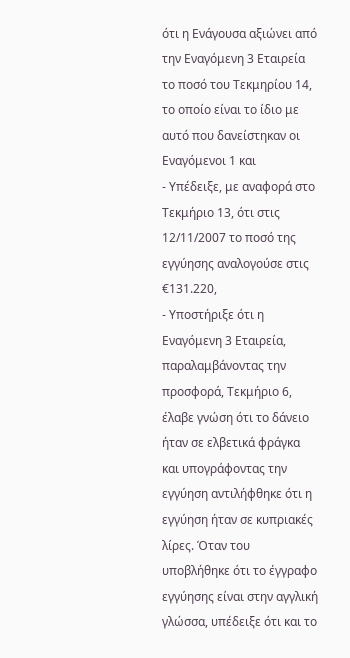ότι η Ενάγουσα αξιώνει από την Εναγόμενη 3 Εταιρεία το ποσό του Τεκμηρίου 14, το οποίο είναι το ίδιο με αυτό που δανείστηκαν οι Εναγόμενοι 1 και
- Υπέδειξε, με αναφορά στο Τεκμήριο 13, ότι στις 12/11/2007 το ποσό της εγγύησης αναλογούσε στις €131.220,
- Υποστήριξε ότι η Εναγόμενη 3 Εταιρεία, παραλαμβάνοντας την προσφορά, Τεκμήριο 6, έλαβε γνώση ότι το δάνειο ήταν σε ελβετικά φράγκα και υπογράφοντας την εγγύηση αντιλήφθηκε ότι η εγγύηση ήταν σε κυπριακές λίρες. Όταν του υποβλήθηκε ότι το έγγραφο εγγύησης είναι στην αγγλική γλώσσα, υπέδειξε ότι και το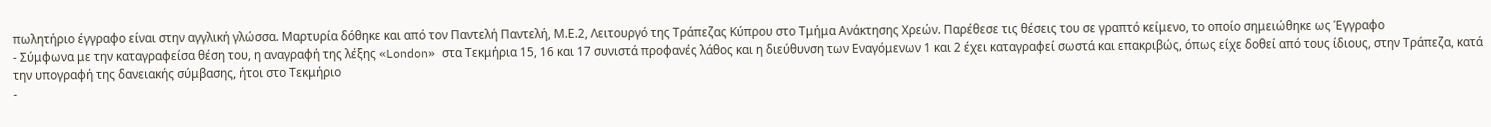πωλητήριο έγγραφο είναι στην αγγλική γλώσσα. Μαρτυρία δόθηκε και από τον Παντελή Παντελή, Μ.Ε.2, Λειτουργό της Τράπεζας Κύπρου στο Τμήμα Ανάκτησης Χρεών. Παρέθεσε τις θέσεις του σε γραπτό κείμενο, το οποίο σημειώθηκε ως Έγγραφο
- Σύμφωνα με την καταγραφείσα θέση του, η αναγραφή της λέξης «London» στα Τεκμήρια 15, 16 και 17 συνιστά προφανές λάθος και η διεύθυνση των Εναγόμενων 1 και 2 έχει καταγραφεί σωστά και επακριβώς, όπως είχε δοθεί από τους ίδιους, στην Τράπεζα, κατά την υπογραφή της δανειακής σύμβασης, ήτοι στο Τεκμήριο
-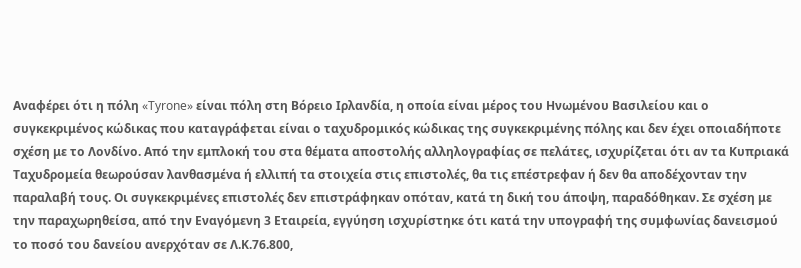Αναφέρει ότι η πόλη «Tyrone» είναι πόλη στη Βόρειο Ιρλανδία, η οποία είναι μέρος του Ηνωμένου Βασιλείου και ο συγκεκριμένος κώδικας που καταγράφεται είναι ο ταχυδρομικός κώδικας της συγκεκριμένης πόλης και δεν έχει οποιαδήποτε σχέση με το Λονδίνο. Από την εμπλοκή του στα θέματα αποστολής αλληλογραφίας σε πελάτες, ισχυρίζεται ότι αν τα Κυπριακά Ταχυδρομεία θεωρούσαν λανθασμένα ή ελλιπή τα στοιχεία στις επιστολές, θα τις επέστρεφαν ή δεν θα αποδέχονταν την παραλαβή τους. Οι συγκεκριμένες επιστολές δεν επιστράφηκαν οπόταν, κατά τη δική του άποψη, παραδόθηκαν. Σε σχέση με την παραχωρηθείσα, από την Εναγόμενη 3 Εταιρεία, εγγύηση ισχυρίστηκε ότι κατά την υπογραφή της συμφωνίας δανεισμού το ποσό του δανείου ανερχόταν σε Λ.Κ.76.800,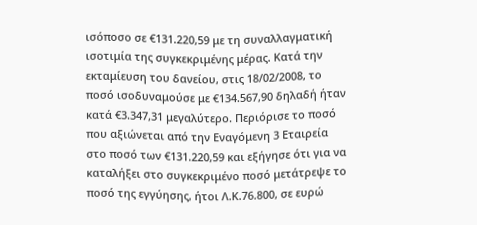ισόποσο σε €131.220,59 με τη συναλλαγματική ισοτιμία της συγκεκριμένης μέρας. Κατά την εκταμίευση του δανείου, στις 18/02/2008, το ποσό ισοδυναμούσε με €134.567,90 δηλαδή ήταν κατά €3.347,31 μεγαλύτερο. Περιόρισε το ποσό που αξιώνεται από την Εναγόμενη 3 Εταιρεία στο ποσό των €131.220,59 και εξήγησε ότι για να καταλήξει στο συγκεκριμένο ποσό μετάτρεψε το ποσό της εγγύησης, ήτοι Λ.Κ.76.800, σε ευρώ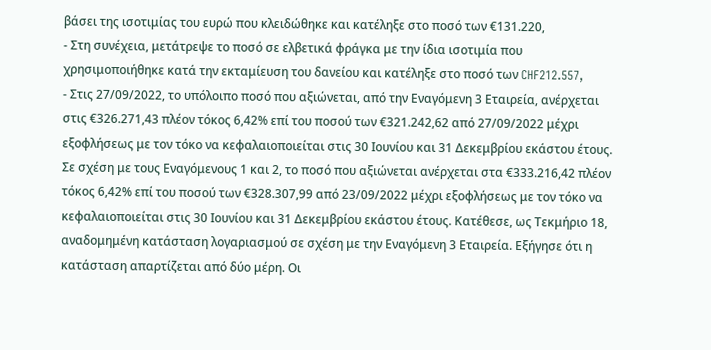βάσει της ισοτιμίας του ευρώ που κλειδώθηκε και κατέληξε στο ποσό των €131.220,
- Στη συνέχεια, μετάτρεψε το ποσό σε ελβετικά φράγκα με την ίδια ισοτιμία που χρησιμοποιήθηκε κατά την εκταμίευση του δανείου και κατέληξε στο ποσό των CHF212.557,
- Στις 27/09/2022, το υπόλοιπο ποσό που αξιώνεται, από την Εναγόμενη 3 Εταιρεία, ανέρχεται στις €326.271,43 πλέον τόκος 6,42% επί του ποσού των €321.242,62 από 27/09/2022 μέχρι εξοφλήσεως με τον τόκο να κεφαλαιοποιείται στις 30 Ιουνίου και 31 Δεκεμβρίου εκάστου έτους. Σε σχέση με τους Εναγόμενους 1 και 2, το ποσό που αξιώνεται ανέρχεται στα €333.216,42 πλέον τόκος 6,42% επί του ποσού των €328.307,99 από 23/09/2022 μέχρι εξοφλήσεως με τον τόκο να κεφαλαιοποιείται στις 30 Ιουνίου και 31 Δεκεμβρίου εκάστου έτους. Κατέθεσε, ως Τεκμήριο 18, αναδομημένη κατάσταση λογαριασμού σε σχέση με την Εναγόμενη 3 Εταιρεία. Εξήγησε ότι η κατάσταση απαρτίζεται από δύο μέρη. Οι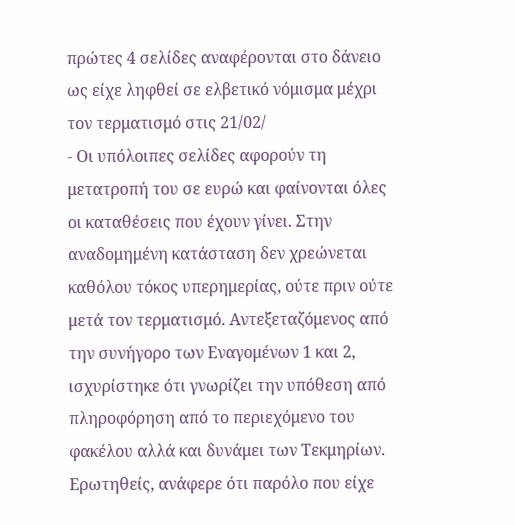πρώτες 4 σελίδες αναφέρονται στο δάνειο ως είχε ληφθεί σε ελβετικό νόμισμα μέχρι τον τερματισμό στις 21/02/
- Οι υπόλοιπες σελίδες αφορούν τη μετατροπή του σε ευρώ και φαίνονται όλες οι καταθέσεις που έχουν γίνει. Στην αναδομημένη κατάσταση δεν χρεώνεται καθόλου τόκος υπερημερίας, ούτε πριν ούτε μετά τον τερματισμό. Αντεξεταζόμενος από την συνήγορο των Εναγομένων 1 και 2, ισχυρίστηκε ότι γνωρίζει την υπόθεση από πληροφόρηση από το περιεχόμενο του φακέλου αλλά και δυνάμει των Τεκμηρίων. Ερωτηθείς, ανάφερε ότι παρόλο που είχε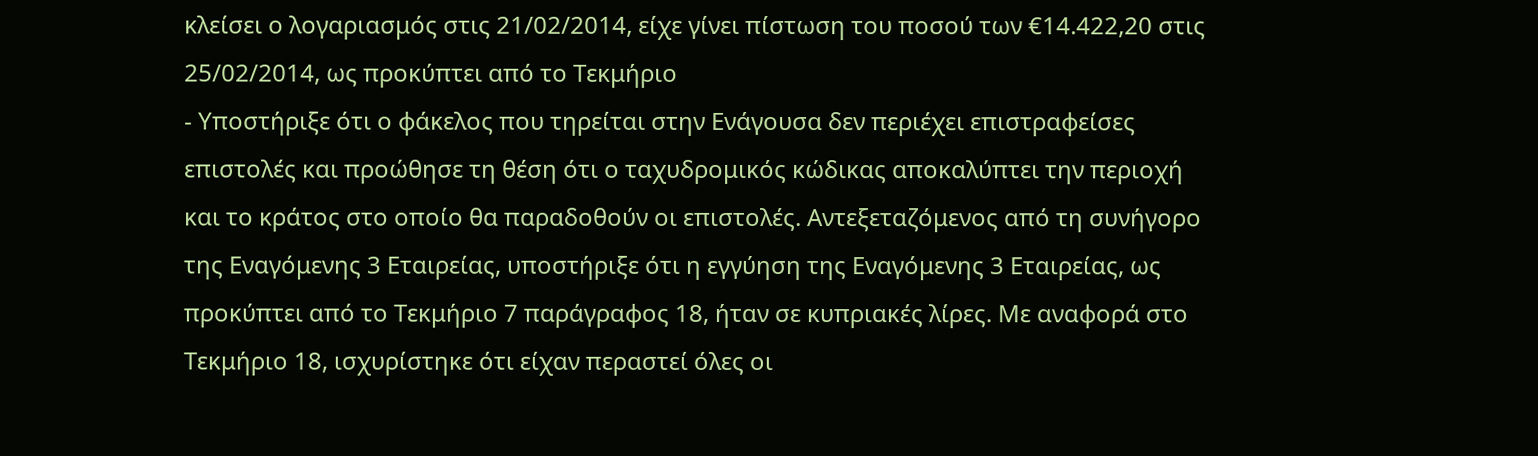κλείσει ο λογαριασμός στις 21/02/2014, είχε γίνει πίστωση του ποσού των €14.422,20 στις 25/02/2014, ως προκύπτει από το Τεκμήριο
- Υποστήριξε ότι ο φάκελος που τηρείται στην Ενάγουσα δεν περιέχει επιστραφείσες επιστολές και προώθησε τη θέση ότι ο ταχυδρομικός κώδικας αποκαλύπτει την περιοχή και το κράτος στο οποίο θα παραδοθούν οι επιστολές. Αντεξεταζόμενος από τη συνήγορο της Εναγόμενης 3 Εταιρείας, υποστήριξε ότι η εγγύηση της Εναγόμενης 3 Εταιρείας, ως προκύπτει από το Τεκμήριο 7 παράγραφος 18, ήταν σε κυπριακές λίρες. Με αναφορά στο Τεκμήριο 18, ισχυρίστηκε ότι είχαν περαστεί όλες οι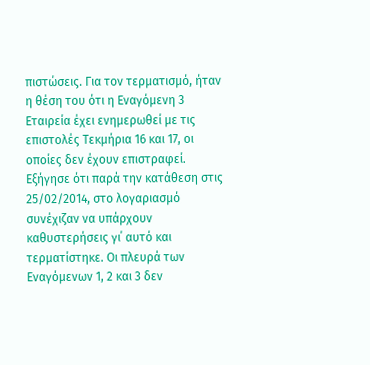πιστώσεις. Για τον τερματισμό, ήταν η θέση του ότι η Εναγόμενη 3 Εταιρεία έχει ενημερωθεί με τις επιστολές Τεκμήρια 16 και 17, οι οποίες δεν έχουν επιστραφεί. Εξήγησε ότι παρά την κατάθεση στις 25/02/2014, στο λογαριασμό συνέχιζαν να υπάρχουν καθυστερήσεις γι΄ αυτό και τερματίστηκε. Οι πλευρά των Εναγόμενων 1, 2 και 3 δεν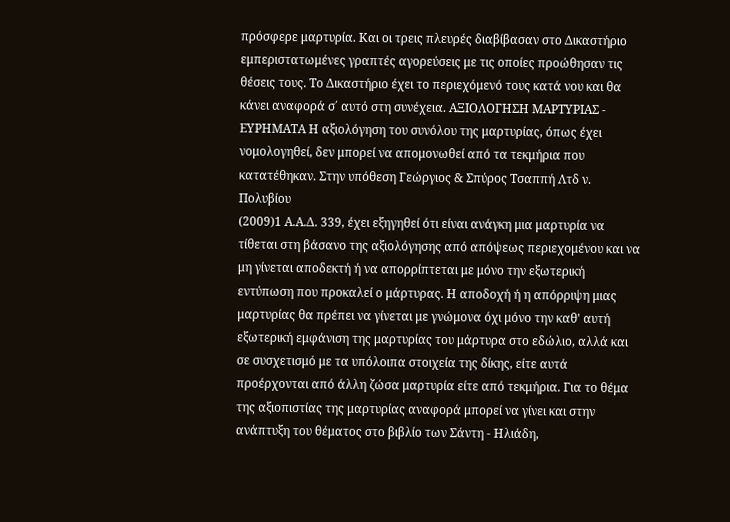πρόσφερε μαρτυρία. Και οι τρεις πλευρές διαβίβασαν στο Δικαστήριο εμπεριστατωμένες γραπτές αγορεύσεις με τις οποίες προώθησαν τις θέσεις τους. Το Δικαστήριο έχει το περιεχόμενό τους κατά νου και θα κάνει αναφορά σ΄ αυτό στη συνέχεια. AΞΙΟΛΟΓΗΣΗ ΜΑΡΤΥΡΙΑΣ - ΕΥΡΗΜΑΤΑ Η αξιολόγηση του συνόλου της μαρτυρίας, όπως έχει νομολογηθεί, δεν μπορεί να απομονωθεί από τα τεκμήρια που κατατέθηκαν. Στην υπόθεση Γεώργιος & Σπύρος Τσαππή Λτδ ν. Πολυβίου
(2009)1 Α.Α.Δ. 339, έχει εξηγηθεί ότι είναι ανάγκη μια μαρτυρία να τίθεται στη βάσανο της αξιολόγησης από απόψεως περιεχομένου και να μη γίνεται αποδεκτή ή να απορρίπτεται με μόνο την εξωτερική εντύπωση που προκαλεί ο μάρτυρας. Η αποδοχή ή η απόρριψη μιας μαρτυρίας θα πρέπει να γίνεται με γνώμονα όχι μόνο την καθ' αυτή εξωτερική εμφάνιση της μαρτυρίας του μάρτυρα στο εδώλιο, αλλά και σε συσχετισμό με τα υπόλοιπα στοιχεία της δίκης, είτε αυτά προέρχονται από άλλη ζώσα μαρτυρία είτε από τεκμήρια. Για το θέμα της αξιοπιστίας της μαρτυρίας αναφορά μπορεί να γίνει και στην ανάπτυξη του θέματος στο βιβλίο των Σάντη - Ηλιάδη,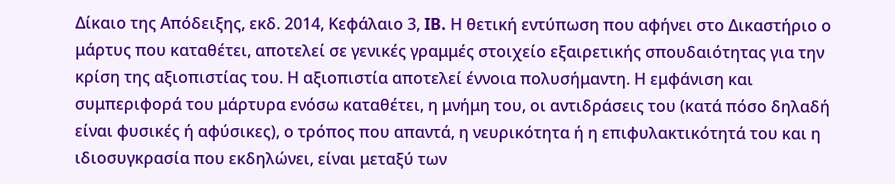Δίκαιο της Απόδειξης, εκδ. 2014, Κεφάλαιο 3, IB. Η θετική εντύπωση που αφήνει στο Δικαστήριο ο μάρτυς που καταθέτει, αποτελεί σε γενικές γραμμές στοιχείο εξαιρετικής σπουδαιότητας για την κρίση της αξιοπιστίας του. Η αξιοπιστία αποτελεί έννοια πολυσήμαντη. Η εμφάνιση και συμπεριφορά του μάρτυρα ενόσω καταθέτει, η μνήμη του, οι αντιδράσεις του (κατά πόσο δηλαδή είναι φυσικές ή αφύσικες), ο τρόπος που απαντά, η νευρικότητα ή η επιφυλακτικότητά του και η ιδιοσυγκρασία που εκδηλώνει, είναι μεταξύ των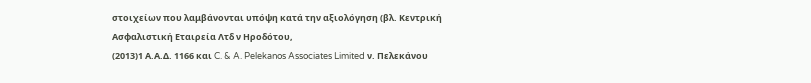στοιχείων που λαμβάνονται υπόψη κατά την αξιολόγηση (βλ. Κεντρική Ασφαλιστική Εταιρεία Λτδ ν Ηροδότου,
(2013)1 Α.Α.Δ. 1166 και C. & A. Pelekanos Associates Limited ν. Πελεκάνου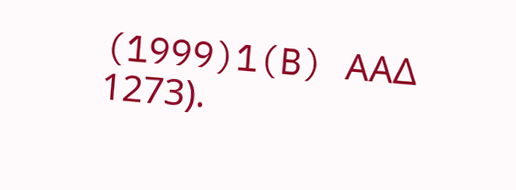(1999)1(B) ΑΑΔ 1273).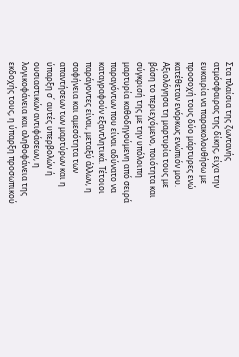Στα πλαίσια της ζωντανής ατμόσφαιρας της δίκης, είχα την ευκαιρία να παρακολουθήσω με προσοχή τους δύο μάρτυρες ενώ κατέθεταν ενόρκως ενώπιόν μου. Αξιολόγησα τη μαρτυρία τους με βάση το περιεχόμενο, ποιότητα και σύγκρισή της με την υπόλοιπη μαρτυρία καθοδηγούμενη από σειρά παραγόντων που είναι αδύνατο να καταγραφούν εξαντλητικά. Τέτοιοι παράγοντες είναι, μεταξύ άλλων, η σαφήνεια και αμεσότητα των απαντήσεων των μαρτύρων και η ύπαρξη σ΄ αυτές υπερβολών ή ουσιαστικών αντιφάσεων, η λογικοφάνεια και αληθοφάνεια της εκδοχής τους, η ύπαρξη προσωπικού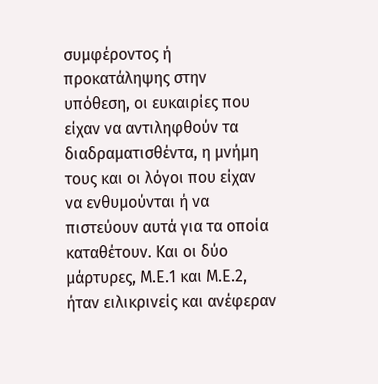συμφέροντος ή προκατάληψης στην υπόθεση, οι ευκαιρίες που είχαν να αντιληφθούν τα διαδραματισθέντα, η μνήμη τους και οι λόγοι που είχαν να ενθυμούνται ή να πιστεύουν αυτά για τα οποία καταθέτουν. Και οι δύο μάρτυρες, Μ.Ε.1 και Μ.Ε.2, ήταν ειλικρινείς και ανέφεραν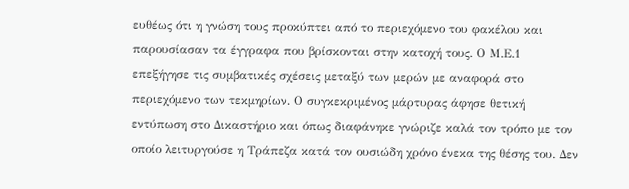ευθέως ότι η γνώση τους προκύπτει από το περιεχόμενο του φακέλου και παρουσίασαν τα έγγραφα που βρίσκονται στην κατοχή τους. Ο Μ.Ε.1 επεξήγησε τις συμβατικές σχέσεις μεταξύ των μερών με αναφορά στο περιεχόμενο των τεκμηρίων. Ο συγκεκριμένος μάρτυρας άφησε θετική εντύπωση στο Δικαστήριο και όπως διαφάνηκε γνώριζε καλά τον τρόπο με τον οποίο λειτυργούσε η Τράπεζα κατά τον ουσιώδη χρόνο ένεκα της θέσης του. Δεν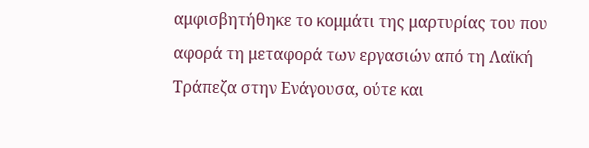αμφισβητήθηκε το κομμάτι της μαρτυρίας του που αφορά τη μεταφορά των εργασιών από τη Λαϊκή Τράπεζα στην Ενάγουσα, ούτε και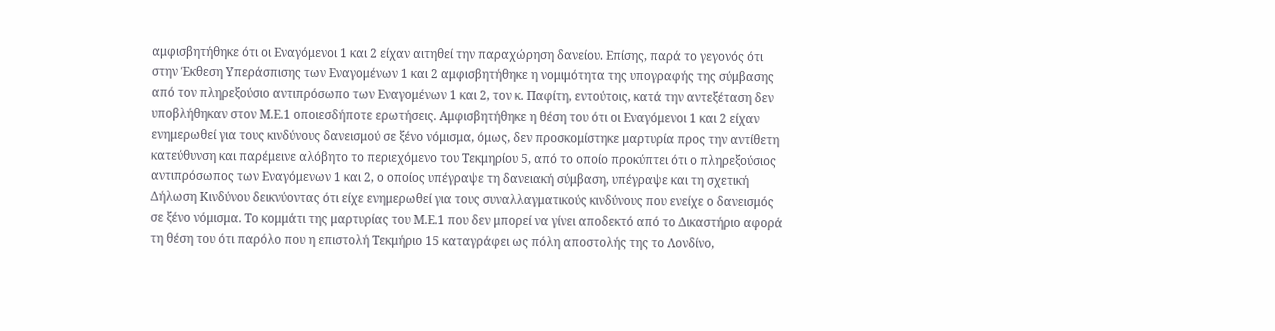αμφισβητήθηκε ότι οι Εναγόμενοι 1 και 2 είχαν αιτηθεί την παραχώρηση δανείου. Επίσης, παρά το γεγονός ότι στην Έκθεση Υπεράσπισης των Εναγομένων 1 και 2 αμφισβητήθηκε η νομιμότητα της υπογραφής της σύμβασης από τον πληρεξούσιο αντιπρόσωπο των Εναγομένων 1 και 2, τον κ. Παφίτη, εντούτοις, κατά την αντεξέταση δεν υποβλήθηκαν στον Μ.Ε.1 οποιεσδήποτε ερωτήσεις. Αμφισβητήθηκε η θέση του ότι οι Εναγόμενοι 1 και 2 είχαν ενημερωθεί για τους κινδύνους δανεισμού σε ξένο νόμισμα, όμως, δεν προσκομίστηκε μαρτυρία προς την αντίθετη κατεύθυνση και παρέμεινε αλόβητο το περιεχόμενο του Τεκμηρίου 5, από το οποίο προκύπτει ότι ο πληρεξούσιος αντιπρόσωπος των Εναγόμενων 1 και 2, ο οποίος υπέγραψε τη δανειακή σύμβαση, υπέγραψε και τη σχετική Δήλωση Κινδύνου δεικνύοντας ότι είχε ενημερωθεί για τους συναλλαγματικούς κινδύνους που ενείχε ο δανεισμός σε ξένο νόμισμα. Το κομμάτι της μαρτυρίας του Μ.Ε.1 που δεν μπορεί να γίνει αποδεκτό από το Δικαστήριο αφορά τη θέση του ότι παρόλο που η επιστολή Τεκμήριο 15 καταγράφει ως πόλη αποστολής της το Λονδίνο,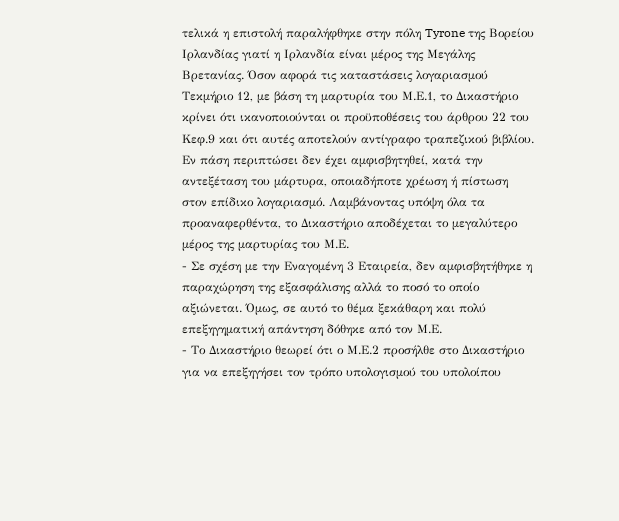τελικά η επιστολή παραλήφθηκε στην πόλη Tyrone της Βορείου Ιρλανδίας γιατί η Ιρλανδία είναι μέρος της Μεγάλης Βρετανίας. Όσον αφορά τις καταστάσεις λογαριασμού Τεκμήριο 12, με βάση τη μαρτυρία του Μ.Ε.1, το Δικαστήριο κρίνει ότι ικανοποιούνται οι προϋποθέσεις του άρθρου 22 του Κεφ.9 και ότι αυτές αποτελούν αντίγραφο τραπεζικού βιβλίου. Εν πάση περιπτώσει δεν έχει αμφισβητηθεί, κατά την αντεξέταση του μάρτυρα, οποιαδήποτε χρέωση ή πίστωση στον επίδικο λογαριασμό. Λαμβάνοντας υπόψη όλα τα προαναφερθέντα, το Δικαστήριο αποδέχεται το μεγαλύτερο μέρος της μαρτυρίας του Μ.Ε.
- Σε σχέση με την Εναγομένη 3 Εταιρεία, δεν αμφισβητήθηκε η παραχώρηση της εξασφάλισης αλλά το ποσό το οποίο αξιώνεται. Όμως, σε αυτό το θέμα ξεκάθαρη και πολύ επεξηγηματική απάντηση δόθηκε από τον Μ.Ε.
- Το Δικαστήριο θεωρεί ότι ο Μ.Ε.2 προσήλθε στο Δικαστήριο για να επεξηγήσει τον τρόπο υπολογισμού του υπολοίπου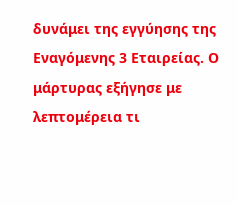δυνάμει της εγγύησης της Εναγόμενης 3 Εταιρείας. Ο μάρτυρας εξήγησε με λεπτομέρεια τι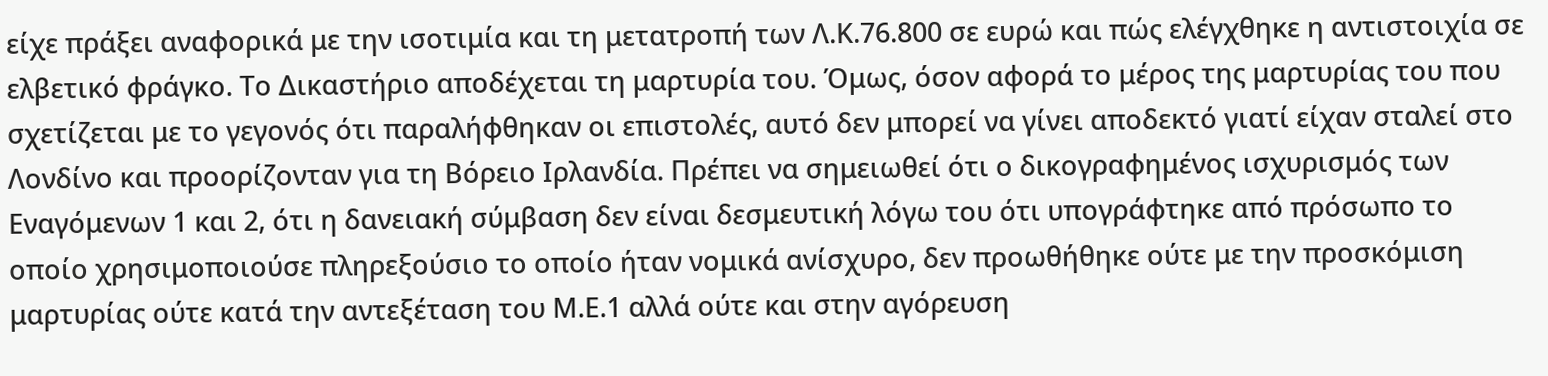είχε πράξει αναφορικά με την ισοτιμία και τη μετατροπή των Λ.Κ.76.800 σε ευρώ και πώς ελέγχθηκε η αντιστοιχία σε ελβετικό φράγκο. Το Δικαστήριο αποδέχεται τη μαρτυρία του. Όμως, όσον αφορά το μέρος της μαρτυρίας του που σχετίζεται με το γεγονός ότι παραλήφθηκαν οι επιστολές, αυτό δεν μπορεί να γίνει αποδεκτό γιατί είχαν σταλεί στο Λονδίνο και προορίζονταν για τη Βόρειο Ιρλανδία. Πρέπει να σημειωθεί ότι ο δικογραφημένος ισχυρισμός των Εναγόμενων 1 και 2, ότι η δανειακή σύμβαση δεν είναι δεσμευτική λόγω του ότι υπογράφτηκε από πρόσωπο το οποίο χρησιμοποιούσε πληρεξούσιο το οποίο ήταν νομικά ανίσχυρο, δεν προωθήθηκε ούτε με την προσκόμιση μαρτυρίας ούτε κατά την αντεξέταση του Μ.Ε.1 αλλά ούτε και στην αγόρευση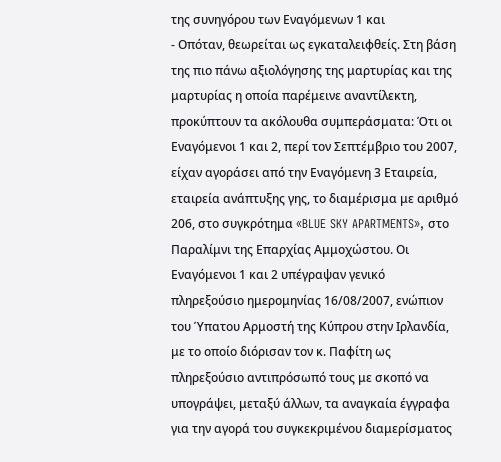της συνηγόρου των Εναγόμενων 1 και
- Οπόταν, θεωρείται ως εγκαταλειφθείς. Στη βάση της πιο πάνω αξιολόγησης της μαρτυρίας και της μαρτυρίας η οποία παρέμεινε αναντίλεκτη, προκύπτουν τα ακόλουθα συμπεράσματα: Ότι οι Εναγόμενοι 1 και 2, περί τον Σεπτέμβριο του 2007, είχαν αγοράσει από την Εναγόμενη 3 Εταιρεία, εταιρεία ανάπτυξης γης, το διαμέρισμα με αριθμό 206, στο συγκρότημα «BLUE SKY APARTMENTS», στο Παραλίμνι της Επαρχίας Αμμοχώστου. Οι Εναγόμενοι 1 και 2 υπέγραψαν γενικό πληρεξούσιο ημερομηνίας 16/08/2007, ενώπιον του Ύπατου Αρμοστή της Κύπρου στην Ιρλανδία, με το οποίο διόρισαν τον κ. Παφίτη ως πληρεξούσιο αντιπρόσωπό τους με σκοπό να υπογράψει, μεταξύ άλλων, τα αναγκαία έγγραφα για την αγορά του συγκεκριμένου διαμερίσματος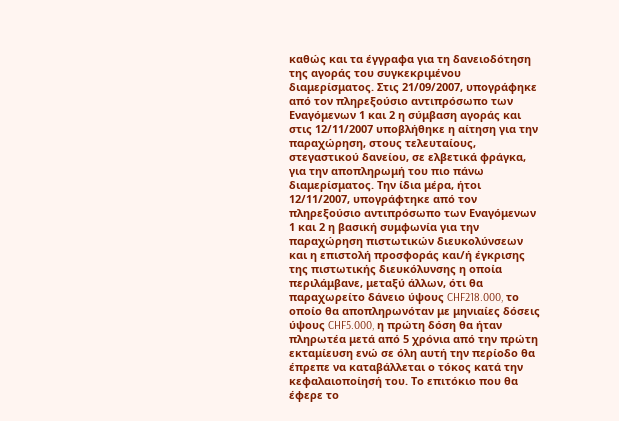καθώς και τα έγγραφα για τη δανειοδότηση της αγοράς του συγκεκριμένου διαμερίσματος. Στις 21/09/2007, υπογράφηκε από τον πληρεξούσιο αντιπρόσωπο των Εναγόμενων 1 και 2 η σύμβαση αγοράς και στις 12/11/2007 υποβλήθηκε η αίτηση για την παραχώρηση, στους τελευταίους, στεγαστικού δανείου, σε ελβετικά φράγκα, για την αποπληρωμή του πιο πάνω διαμερίσματος. Την ίδια μέρα, ήτοι 12/11/2007, υπογράφτηκε από τον πληρεξούσιο αντιπρόσωπο των Εναγόμενων 1 και 2 η βασική συμφωνία για την παραχώρηση πιστωτικών διευκολύνσεων και η επιστολή προσφοράς και/ή έγκρισης της πιστωτικής διευκόλυνσης η οποία περιλάμβανε, μεταξύ άλλων, ότι θα παραχωρείτο δάνειο ύψους CHF218.000, το οποίο θα αποπληρωνόταν με μηνιαίες δόσεις ύψους CHF5.000, η πρώτη δόση θα ήταν πληρωτέα μετά από 5 χρόνια από την πρώτη εκταμίευση ενώ σε όλη αυτή την περίοδο θα έπρεπε να καταβάλλεται ο τόκος κατά την κεφαλαιοποίησή του. Το επιτόκιο που θα έφερε το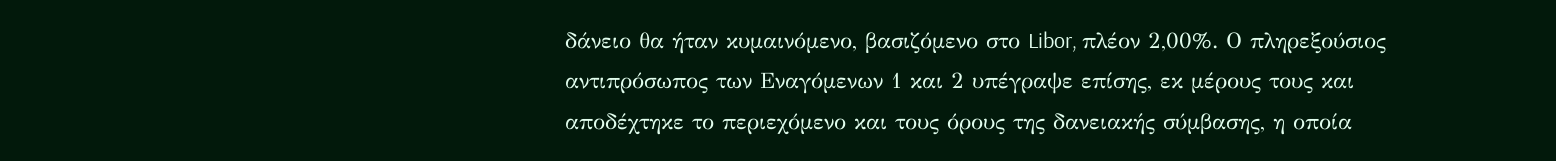δάνειο θα ήταν κυμαινόμενο, βασιζόμενο στο Libor, πλέον 2,00%. Ο πληρεξούσιος αντιπρόσωπος των Εναγόμενων 1 και 2 υπέγραψε επίσης, εκ μέρους τους και αποδέχτηκε το περιεχόμενο και τους όρους της δανειακής σύμβασης, η οποία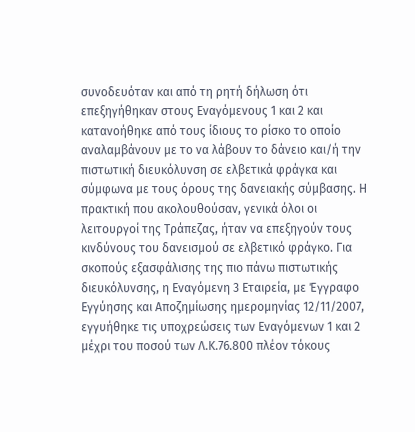συνοδευόταν και από τη ρητή δήλωση ότι επεξηγήθηκαν στους Εναγόμενους 1 και 2 και κατανοήθηκε από τους ίδιους το ρίσκο το οποίο αναλαμβάνουν με το να λάβουν το δάνειο και/ή την πιστωτική διευκόλυνση σε ελβετικά φράγκα και σύμφωνα με τους όρους της δανειακής σύμβασης. Η πρακτική που ακολουθούσαν, γενικά όλοι οι λειτουργοί της Τράπεζας, ήταν να επεξηγούν τους κινδύνους του δανεισμού σε ελβετικό φράγκο. Για σκοπούς εξασφάλισης της πιο πάνω πιστωτικής διευκόλυνσης, η Εναγόμενη 3 Εταιρεία, με Έγγραφο Εγγύησης και Αποζημίωσης ημερομηνίας 12/11/2007, εγγυήθηκε τις υποχρεώσεις των Εναγόμενων 1 και 2 μέχρι του ποσού των Λ.Κ.76.800 πλέον τόκους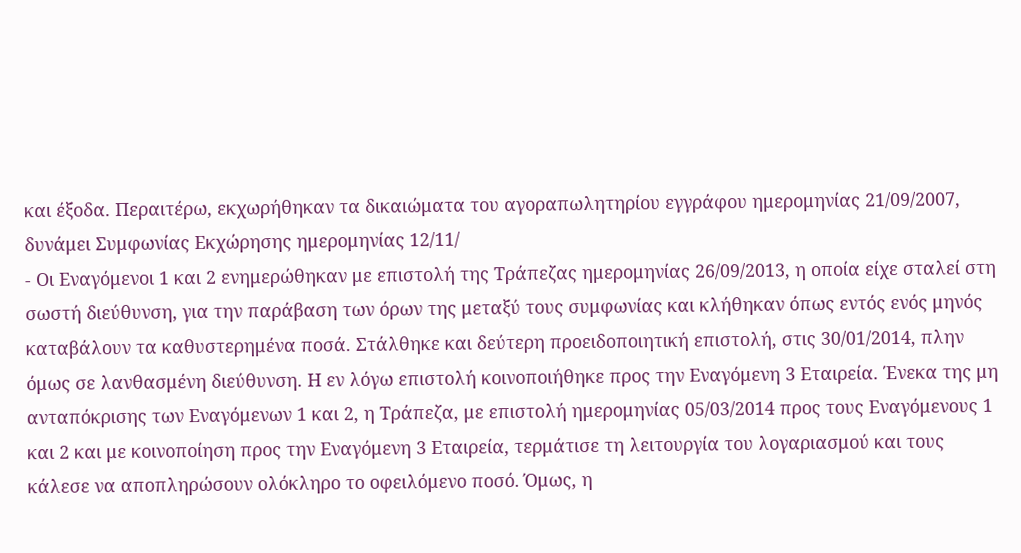και έξοδα. Περαιτέρω, εκχωρήθηκαν τα δικαιώματα του αγοραπωλητηρίου εγγράφου ημερομηνίας 21/09/2007, δυνάμει Συμφωνίας Εκχώρησης ημερομηνίας 12/11/
- Οι Εναγόμενοι 1 και 2 ενημερώθηκαν με επιστολή της Τράπεζας ημερομηνίας 26/09/2013, η οποία είχε σταλεί στη σωστή διεύθυνση, για την παράβαση των όρων της μεταξύ τους συμφωνίας και κλήθηκαν όπως εντός ενός μηνός καταβάλουν τα καθυστερημένα ποσά. Στάλθηκε και δεύτερη προειδοποιητική επιστολή, στις 30/01/2014, πλην όμως σε λανθασμένη διεύθυνση. Η εν λόγω επιστολή κοινοποιήθηκε προς την Εναγόμενη 3 Εταιρεία. Ένεκα της μη ανταπόκρισης των Εναγόμενων 1 και 2, η Τράπεζα, με επιστολή ημερομηνίας 05/03/2014 προς τους Εναγόμενους 1 και 2 και με κοινοποίηση προς την Εναγόμενη 3 Εταιρεία, τερμάτισε τη λειτουργία του λογαριασμού και τους κάλεσε να αποπληρώσουν ολόκληρο το οφειλόμενο ποσό. Όμως, η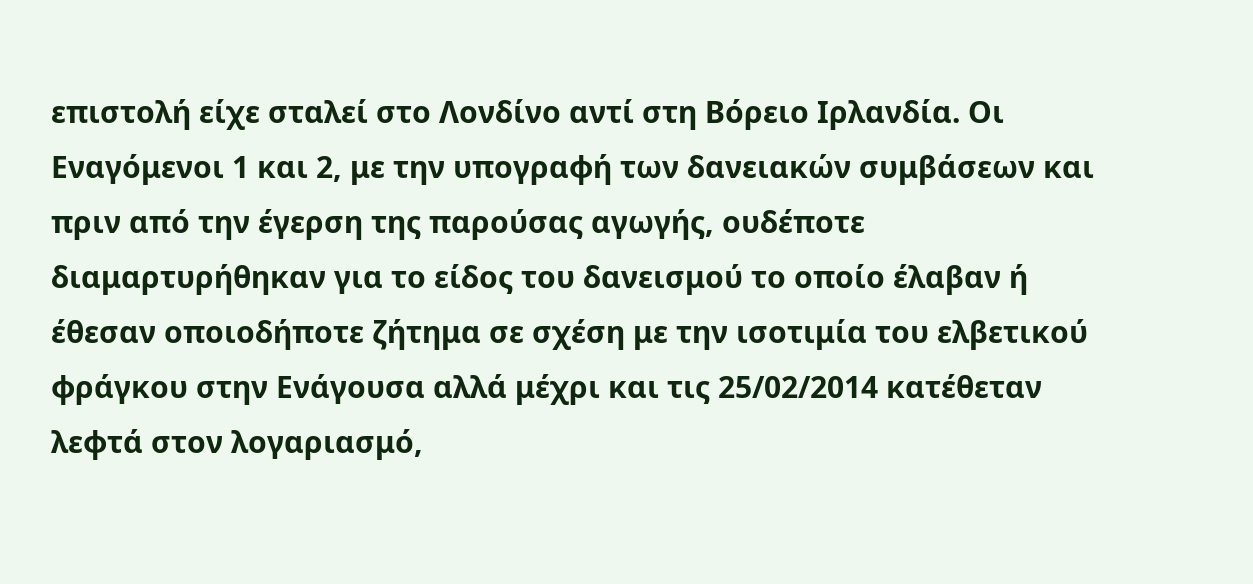επιστολή είχε σταλεί στο Λονδίνο αντί στη Βόρειο Ιρλανδία. Οι Εναγόμενοι 1 και 2, με την υπογραφή των δανειακών συμβάσεων και πριν από την έγερση της παρούσας αγωγής, ουδέποτε διαμαρτυρήθηκαν για το είδος του δανεισμού το οποίο έλαβαν ή έθεσαν οποιοδήποτε ζήτημα σε σχέση με την ισοτιμία του ελβετικού φράγκου στην Ενάγουσα αλλά μέχρι και τις 25/02/2014 κατέθεταν λεφτά στον λογαριασμό,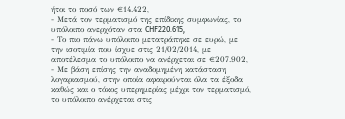ήτοι το ποσό των €14.422,
- Μετά τον τερματισμό της επίδικης συμφωνίας, το υπόλοιπο ανερχόταν στα CHF220.615,
- Το πιο πάνω υπόλοιπο μετατράπηκε σε ευρώ, με την ισοτιμία που ίσχυε στις 21/02/2014, με αποτέλεσμα το υπόλοιπο να ανέρχεται σε €207.902,
- Με βάση επίσης την αναδομημένη κατάσταση λογαριασμού, στην οποία αφαιρούνται όλα τα έξοδα καθώς και ο τόκος υπερημερίας μέχρι τον τερματισμό, το υπόλοιπο ανέρχεται στις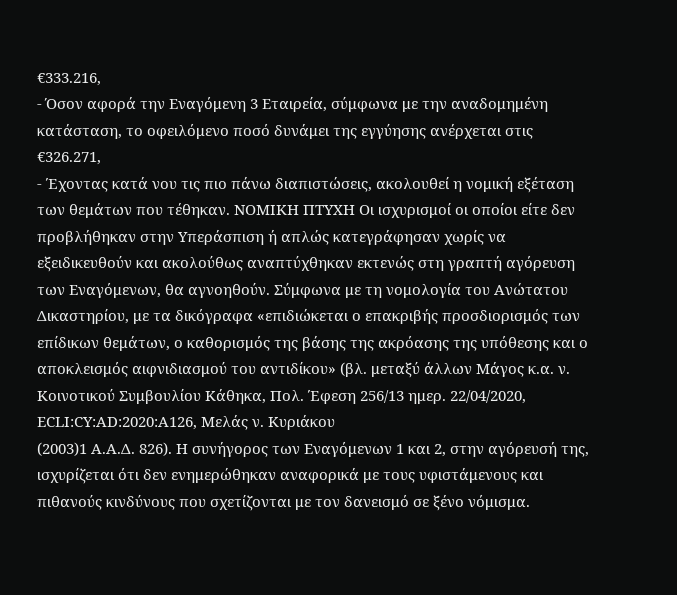€333.216,
- Όσον αφορά την Εναγόμενη 3 Εταιρεία, σύμφωνα με την αναδομημένη κατάσταση, το οφειλόμενο ποσό δυνάμει της εγγύησης ανέρχεται στις €326.271,
- Έχοντας κατά νου τις πιο πάνω διαπιστώσεις, ακολουθεί η νομική εξέταση των θεμάτων που τέθηκαν. ΝΟΜΙΚΗ ΠΤΥΧΗ Οι ισχυρισμοί οι οποίοι είτε δεν προβλήθηκαν στην Υπεράσπιση ή απλώς κατεγράφησαν χωρίς να εξειδικευθούν και ακολούθως αναπτύχθηκαν εκτενώς στη γραπτή αγόρευση των Εναγόμενων, θα αγνοηθούν. Σύμφωνα με τη νομολογία του Ανώτατου Δικαστηρίου, με τα δικόγραφα «επιδιώκεται ο επακριβής προσδιορισμός των επίδικων θεμάτων, ο καθορισμός της βάσης της ακρόασης της υπόθεσης και ο αποκλεισμός αιφνιδιασμού του αντιδίκου» (βλ. μεταξύ άλλων Μάγος κ.α. ν. Κοινοτικού Συμβουλίου Κάθηκα, Πολ. Έφεση 256/13 ημερ. 22/04/2020, ECLI:CY:AD:2020:A126, Μελάς ν. Κυριάκου
(2003)1 Α.Α.Δ. 826). Η συνήγορος των Εναγόμενων 1 και 2, στην αγόρευσή της, ισχυρίζεται ότι δεν ενημερώθηκαν αναφορικά με τους υφιστάμενους και πιθανούς κινδύνους που σχετίζονται με τον δανεισμό σε ξένο νόμισμα.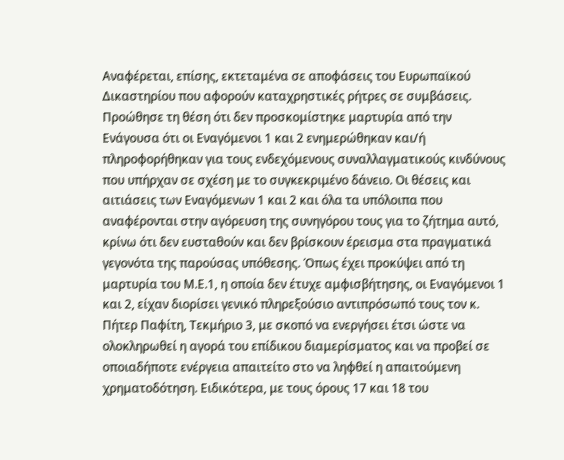Αναφέρεται, επίσης, εκτεταμένα σε αποφάσεις του Ευρωπαϊκού Δικαστηρίου που αφορούν καταχρηστικές ρήτρες σε συμβάσεις. Προώθησε τη θέση ότι δεν προσκομίστηκε μαρτυρία από την Ενάγουσα ότι οι Εναγόμενοι 1 και 2 ενημερώθηκαν και/ή πληροφορήθηκαν για τους ενδεχόμενους συναλλαγματικούς κινδύνους που υπήρχαν σε σχέση με το συγκεκριμένο δάνειο. Oι θέσεις και αιτιάσεις των Εναγόμενων 1 και 2 και όλα τα υπόλοιπα που αναφέρονται στην αγόρευση της συνηγόρου τους για το ζήτημα αυτό, κρίνω ότι δεν ευσταθούν και δεν βρίσκουν έρεισμα στα πραγματικά γεγονότα της παρούσας υπόθεσης. Όπως έχει προκύψει από τη μαρτυρία του Μ.Ε.1, η οποία δεν έτυχε αμφισβήτησης, οι Εναγόμενοι 1 και 2, είχαν διορίσει γενικό πληρεξούσιο αντιπρόσωπό τους τον κ. Πήτερ Παφίτη, Τεκμήριο 3, με σκοπό να ενεργήσει έτσι ώστε να ολοκληρωθεί η αγορά του επίδικου διαμερίσματος και να προβεί σε οποιαδήποτε ενέργεια απαιτείτο στο να ληφθεί η απαιτούμενη χρηματοδότηση. Ειδικότερα, με τους όρους 17 και 18 του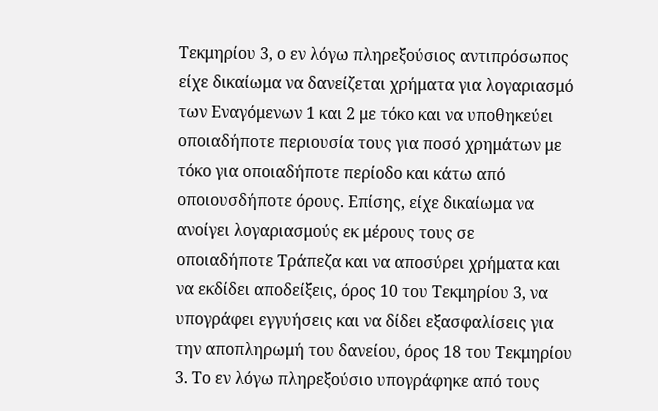Τεκμηρίου 3, ο εν λόγω πληρεξούσιος αντιπρόσωπος είχε δικαίωμα να δανείζεται χρήματα για λογαριασμό των Εναγόμενων 1 και 2 με τόκο και να υποθηκεύει οποιαδήποτε περιουσία τους για ποσό χρημάτων με τόκο για οποιαδήποτε περίοδο και κάτω από οποιουσδήποτε όρους. Επίσης, είχε δικαίωμα να ανοίγει λογαριασμούς εκ μέρους τους σε οποιαδήποτε Τράπεζα και να αποσύρει χρήματα και να εκδίδει αποδείξεις, όρος 10 του Τεκμηρίου 3, να υπογράφει εγγυήσεις και να δίδει εξασφαλίσεις για την αποπληρωμή του δανείου, όρος 18 του Τεκμηρίου 3. Το εν λόγω πληρεξούσιο υπογράφηκε από τους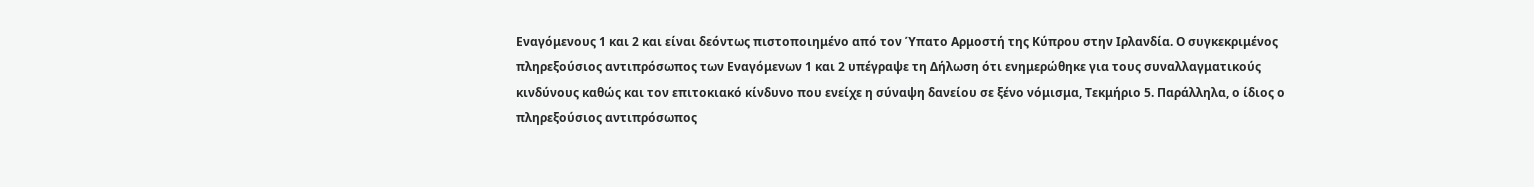Εναγόμενους 1 και 2 και είναι δεόντως πιστοποιημένο από τον Ύπατο Αρμοστή της Κύπρου στην Ιρλανδία. Ο συγκεκριμένος πληρεξούσιος αντιπρόσωπος των Εναγόμενων 1 και 2 υπέγραψε τη Δήλωση ότι ενημερώθηκε για τους συναλλαγματικούς κινδύνους καθώς και τον επιτοκιακό κίνδυνο που ενείχε η σύναψη δανείου σε ξένο νόμισμα, Τεκμήριο 5. Παράλληλα, ο ίδιος ο πληρεξούσιος αντιπρόσωπος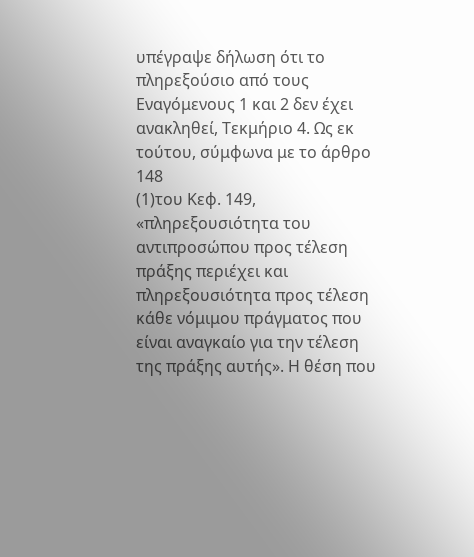υπέγραψε δήλωση ότι το πληρεξούσιο από τους Εναγόμενους 1 και 2 δεν έχει ανακληθεί, Τεκμήριο 4. Ως εκ τούτου, σύμφωνα με το άρθρο 148
(1)του Κεφ. 149, «πληρεξουσιότητα του αντιπροσώπου προς τέλεση πράξης περιέχει και πληρεξουσιότητα προς τέλεση κάθε νόμιμου πράγματος που είναι αναγκαίο για την τέλεση της πράξης αυτής». Η θέση που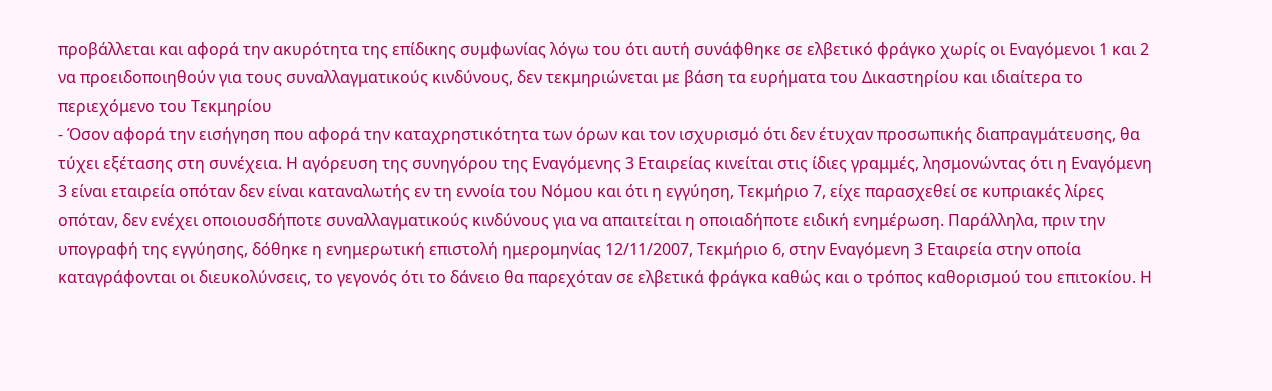προβάλλεται και αφορά την ακυρότητα της επίδικης συμφωνίας λόγω του ότι αυτή συνάφθηκε σε ελβετικό φράγκο χωρίς οι Εναγόμενοι 1 και 2 να προειδοποιηθούν για τους συναλλαγματικούς κινδύνους, δεν τεκμηριώνεται με βάση τα ευρήματα του Δικαστηρίου και ιδιαίτερα το περιεχόμενο του Τεκμηρίου
- Όσον αφορά την εισήγηση που αφορά την καταχρηστικότητα των όρων και τον ισχυρισμό ότι δεν έτυχαν προσωπικής διαπραγμάτευσης, θα τύχει εξέτασης στη συνέχεια. Η αγόρευση της συνηγόρου της Εναγόμενης 3 Εταιρείας κινείται στις ίδιες γραμμές, λησμονώντας ότι η Εναγόμενη 3 είναι εταιρεία οπόταν δεν είναι καταναλωτής εν τη εννοία του Νόμου και ότι η εγγύηση, Τεκμήριο 7, είχε παρασχεθεί σε κυπριακές λίρες οπόταν, δεν ενέχει οποιουσδήποτε συναλλαγματικούς κινδύνους για να απαιτείται η οποιαδήποτε ειδική ενημέρωση. Παράλληλα, πριν την υπογραφή της εγγύησης, δόθηκε η ενημερωτική επιστολή ημερομηνίας 12/11/2007, Τεκμήριο 6, στην Εναγόμενη 3 Εταιρεία στην οποία καταγράφονται οι διευκολύνσεις, το γεγονός ότι το δάνειο θα παρεχόταν σε ελβετικά φράγκα καθώς και ο τρόπος καθορισμού του επιτοκίου. Η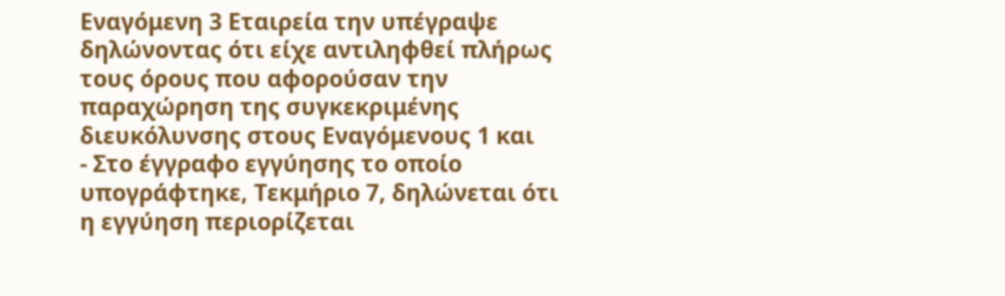Εναγόμενη 3 Εταιρεία την υπέγραψε δηλώνοντας ότι είχε αντιληφθεί πλήρως τους όρους που αφορούσαν την παραχώρηση της συγκεκριμένης διευκόλυνσης στους Εναγόμενους 1 και
- Στο έγγραφο εγγύησης το οποίο υπογράφτηκε, Τεκμήριο 7, δηλώνεται ότι η εγγύηση περιορίζεται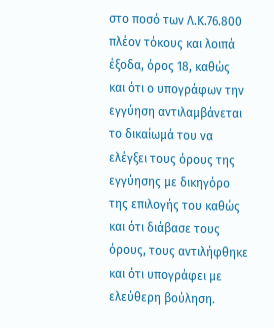στο ποσό των Λ.Κ.76.800 πλέον τόκους και λοιπά έξοδα, όρος 18, καθώς και ότι ο υπογράφων την εγγύηση αντιλαμβάνεται το δικαίωμά του να ελέγξει τους όρους της εγγύησης με δικηγόρο της επιλογής του καθώς και ότι διάβασε τους όρους, τους αντιλήφθηκε και ότι υπογράφει με ελεύθερη βούληση.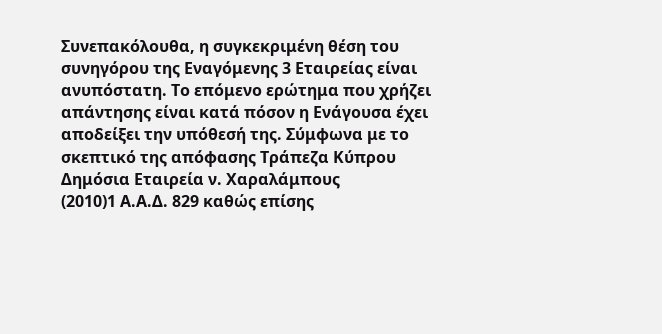Συνεπακόλουθα, η συγκεκριμένη θέση του συνηγόρου της Εναγόμενης 3 Εταιρείας είναι ανυπόστατη. Το επόμενο ερώτημα που χρήζει απάντησης είναι κατά πόσον η Ενάγουσα έχει αποδείξει την υπόθεσή της. Σύμφωνα με το σκεπτικό της απόφασης Τράπεζα Κύπρου Δημόσια Εταιρεία ν. Χαραλάμπους
(2010)1 Α.Α.Δ. 829 καθώς επίσης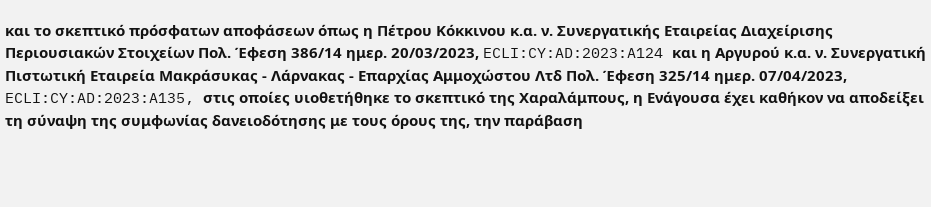και το σκεπτικό πρόσφατων αποφάσεων όπως η Πέτρου Κόκκινου κ.α. ν. Συνεργατικής Εταιρείας Διαχείρισης Περιουσιακών Στοιχείων Πολ. Έφεση 386/14 ημερ. 20/03/2023, ECLI:CY:AD:2023:A124 και η Αργυρού κ.α. ν. Συνεργατική Πιστωτική Εταιρεία Μακράσυκας - Λάρνακας - Επαρχίας Αμμοχώστου Λτδ Πολ. Έφεση 325/14 ημερ. 07/04/2023, ECLI:CY:AD:2023:A135, στις οποίες υιοθετήθηκε το σκεπτικό της Χαραλάμπους, η Ενάγουσα έχει καθήκον να αποδείξει τη σύναψη της συμφωνίας δανειοδότησης με τους όρους της, την παράβαση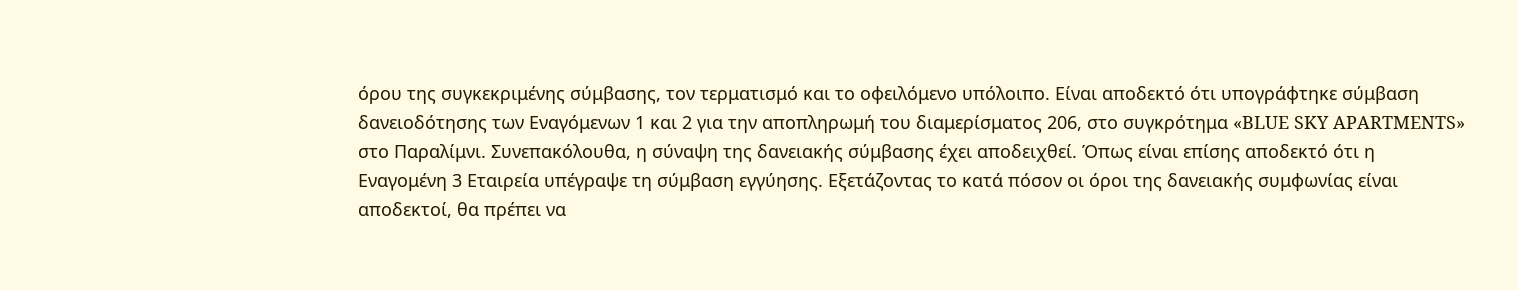όρου της συγκεκριμένης σύμβασης, τον τερματισμό και το οφειλόμενο υπόλοιπο. Είναι αποδεκτό ότι υπογράφτηκε σύμβαση δανειοδότησης των Εναγόμενων 1 και 2 για την αποπληρωμή του διαμερίσματος 206, στο συγκρότημα «BLUE SKY APARTMENTS» στο Παραλίμνι. Συνεπακόλουθα, η σύναψη της δανειακής σύμβασης έχει αποδειχθεί. Όπως είναι επίσης αποδεκτό ότι η Εναγομένη 3 Εταιρεία υπέγραψε τη σύμβαση εγγύησης. Εξετάζοντας το κατά πόσον οι όροι της δανειακής συμφωνίας είναι αποδεκτοί, θα πρέπει να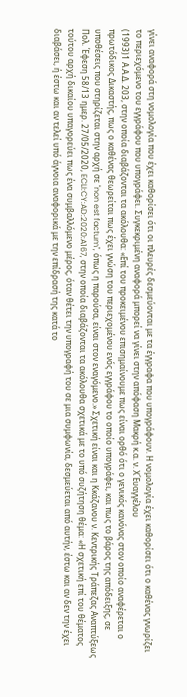γίνει αναφορά στη νομολογία που έχει καθορίσει ότι οι πλευρές δεσμεύονται με τα έγγραφα που υπογράφουν. Η νομολογία έχει καθορίσει ότι ο καθένας γνωρίζει το περιεχόμενο του εγγράφου που υπογράφει. Συγκεκριμένη αναφορά μπορεί να γίνει στην απόφαση Μακρή κ.α. ν. Χ΄Ευαγγέλου
(1993)1 Α.Α.Δ. 203, στην οποία διαβάζονται τα ακόλουθα: «Επί του προκειμένου επισημαίνουμε πως είναι ορθό ότι ο γενικός κανόνας στον οποίο αναφέρεται ο πρωτόδικος Δικαστής, πως ο καθένας θεωρείται πως έχει γνώση του περιεχομένου ενός εγγράφου το οποίο υπογράφει, και πως το βάρος της απόδειξης, σε υποθέσεις που στηρίζεται στην αρχή σε "non est factum", όπως η παρούσα, είναι στον εναγόμενο.» Σχετική είναι και η Κκάζανου ν. Κεντρικής Τράπεζας Αναπτύξεως Πολ. Έφεση 58/13 ημερ. 27/05/2020, ECLI:CY:AD:2020:A167, στην οποία διαβάζονται τα ακόλουθα σχετικά με το υπό συζήτηση θέμα: «Η σχετική επί του θέματος τούτου αρχή δικαίου υπαγορεύει πως ένα συμβαλλόμενο μέρος, όταν θέτει την υπογραφή του σε μια συμφωνία, δεσμεύεται από αυτήν, έστω και αν δεν την έχει διαβάσει, ή έστω και αν τελεί υπό άγνοια αναφορικά με την επίδρασή της κατά το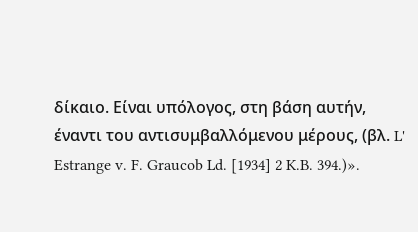δίκαιο. Είναι υπόλογος, στη βάση αυτήν, έναντι του αντισυμβαλλόμενου μέρους, (βλ. L' Estrange v. F. Graucob Ld. [1934] 2 K.B. 394.)».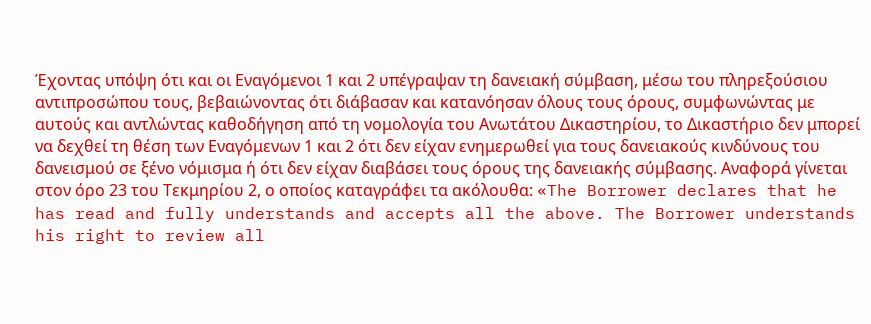Έχοντας υπόψη ότι και οι Εναγόμενοι 1 και 2 υπέγραψαν τη δανειακή σύμβαση, μέσω του πληρεξούσιου αντιπροσώπου τους, βεβαιώνοντας ότι διάβασαν και κατανόησαν όλους τους όρους, συμφωνώντας με αυτούς και αντλώντας καθοδήγηση από τη νομολογία του Ανωτάτου Δικαστηρίου, το Δικαστήριο δεν μπορεί να δεχθεί τη θέση των Εναγόμενων 1 και 2 ότι δεν είχαν ενημερωθεί για τους δανειακούς κινδύνους του δανεισμού σε ξένο νόμισμα ή ότι δεν είχαν διαβάσει τους όρους της δανειακής σύμβασης. Αναφορά γίνεται στον όρο 23 του Τεκμηρίου 2, ο οποίος καταγράφει τα ακόλουθα: «The Borrower declares that he has read and fully understands and accepts all the above. The Borrower understands his right to review all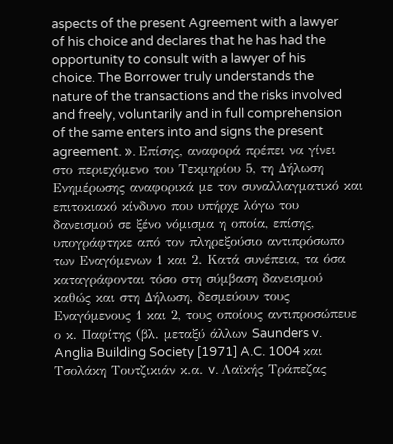aspects of the present Agreement with a lawyer of his choice and declares that he has had the opportunity to consult with a lawyer of his choice. The Borrower truly understands the nature of the transactions and the risks involved and freely, voluntarily and in full comprehension of the same enters into and signs the present agreement. ». Επίσης, αναφορά πρέπει να γίνει στο περιεχόμενο του Τεκμηρίου 5, τη Δήλωση Ενημέρωσης αναφορικά με τον συναλλαγματικό και επιτοκιακό κίνδυνο που υπήρχε λόγω του δανεισμού σε ξένο νόμισμα η οποία, επίσης, υπογράφτηκε από τον πληρεξούσιο αντιπρόσωπο των Εναγόμενων 1 και 2. Κατά συνέπεια, τα όσα καταγράφονται τόσο στη σύμβαση δανεισμού καθώς και στη Δήλωση, δεσμεύουν τους Εναγόμενους 1 και 2, τους οποίους αντιπροσώπευε ο κ. Παφίτης (βλ. μεταξύ άλλων Saunders v. Anglia Building Society [1971] A.C. 1004 και Τσολάκη Τουτζικιάν κ.α. v. Λαϊκής Τράπεζας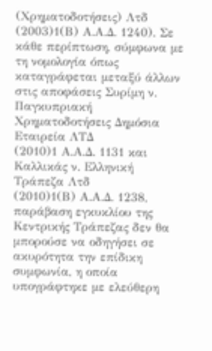(Χρηματοδοτήσεις) Λτδ
(2003)1(Β) Α.Α.Δ. 1240). Σε κάθε περίπτωση, σύμφωνα με τη νομολογία όπως καταγράφεται μεταξύ άλλων στις αποφάσεις Συρίμη ν. Παγκυπριακή Χρηματοδοτήσεις Δημόσια Εταιρεία ΛΤΔ
(2010)1 Α.Α.Δ. 1131 και Καλλικάς ν. Ελληνική Τράπεζα Λτδ
(2010)1(Β) Α.Α.Δ. 1238, παράβαση εγκυκλίου της Κεντρικής Τράπεζας δεν θα μπορούσε να οδηγήσει σε ακυρότητα την επίδικη συμφωνία, η οποία υπογράφτηκε με ελεύθερη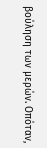βούληση των μερών. Οπόταν,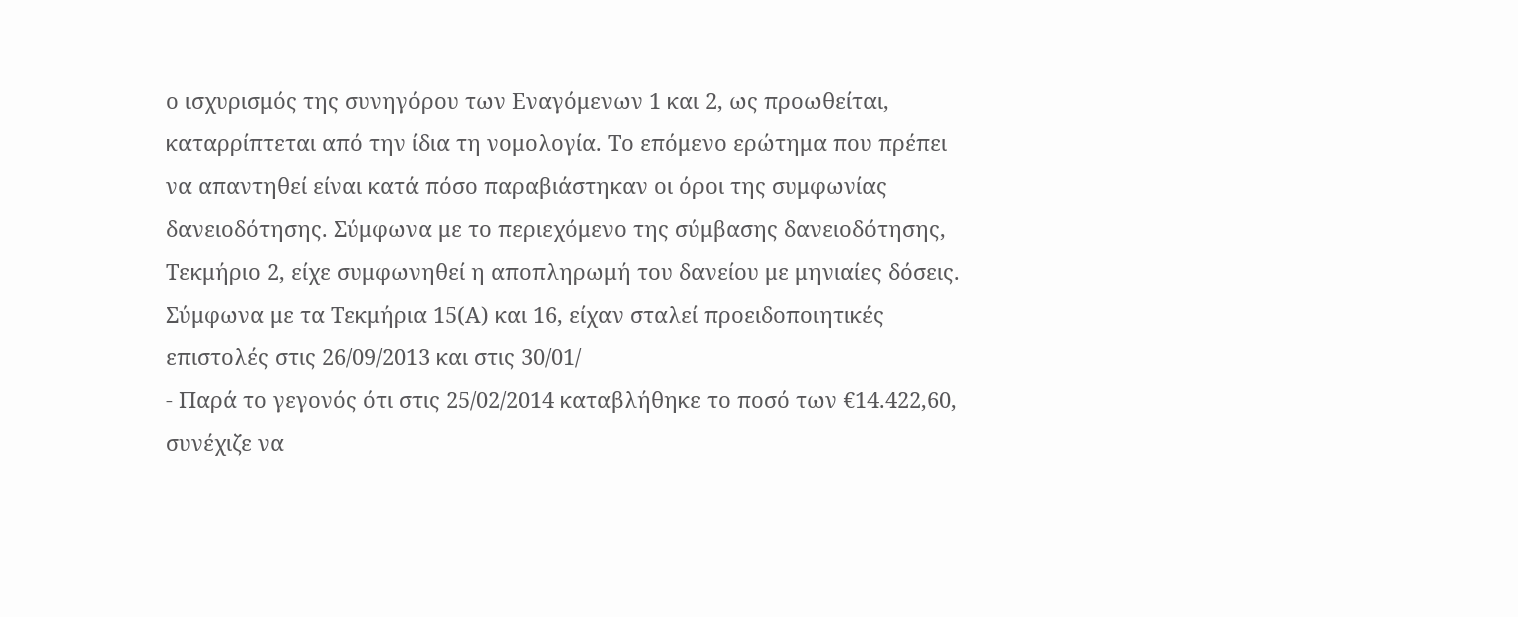ο ισχυρισμός της συνηγόρου των Εναγόμενων 1 και 2, ως προωθείται, καταρρίπτεται από την ίδια τη νομολογία. Το επόμενο ερώτημα που πρέπει να απαντηθεί είναι κατά πόσο παραβιάστηκαν οι όροι της συμφωνίας δανειοδότησης. Σύμφωνα με το περιεχόμενο της σύμβασης δανειοδότησης, Τεκμήριο 2, είχε συμφωνηθεί η αποπληρωμή του δανείου με μηνιαίες δόσεις. Σύμφωνα με τα Τεκμήρια 15(Α) και 16, είχαν σταλεί προειδοποιητικές επιστολές στις 26/09/2013 και στις 30/01/
- Παρά το γεγονός ότι στις 25/02/2014 καταβλήθηκε το ποσό των €14.422,60, συνέχιζε να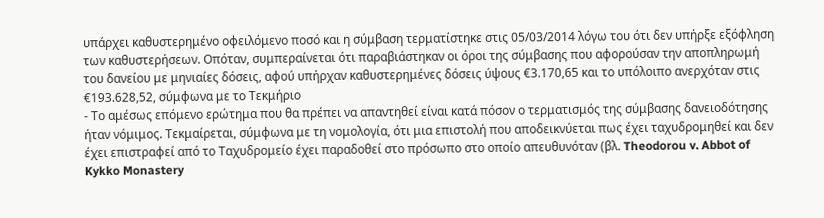υπάρχει καθυστερημένο οφειλόμενο ποσό και η σύμβαση τερματίστηκε στις 05/03/2014 λόγω του ότι δεν υπήρξε εξόφληση των καθυστερήσεων. Οπόταν, συμπεραίνεται ότι παραβιάστηκαν οι όροι της σύμβασης που αφορούσαν την αποπληρωμή του δανείου με μηνιαίες δόσεις, αφού υπήρχαν καθυστερημένες δόσεις ύψους €3.170,65 και το υπόλοιπο ανερχόταν στις €193.628,52, σύμφωνα με το Τεκμήριο
- Το αμέσως επόμενο ερώτημα που θα πρέπει να απαντηθεί είναι κατά πόσον ο τερματισμός της σύμβασης δανειοδότησης ήταν νόμιμος. Τεκμαίρεται, σύμφωνα με τη νομολογία, ότι μια επιστολή που αποδεικνύεται πως έχει ταχυδρομηθεί και δεν έχει επιστραφεί από το Ταχυδρομείο έχει παραδοθεί στο πρόσωπο στο οποίο απευθυνόταν (βλ. Theodorou v. Abbot of Kykko Monastery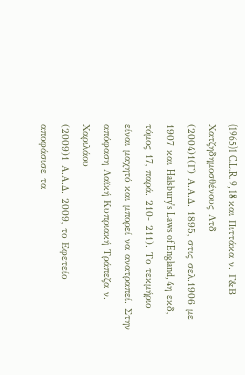(1965)1 C.L.R. 9, 18 και Πιττάκα ν. Γ&Β Χατζηδημοσθένους Λτδ
(2004)1(Γ) Α.Α.Δ. 1895, στις σελ.1906 με 1907 και Halsbury's Laws of England, 4η εκδ, τόμος 17, παρά. 210- 211). Το τεκμήριο είναι μαχητό και μπορεί να ανατραπεί. Στην απόφαση Λαϊκή Κυπριακή Τράπεζα ν. Χαριλάου
(2009)1 Α.Α.Δ. 2009, το Εφετείο αποφάσισε τα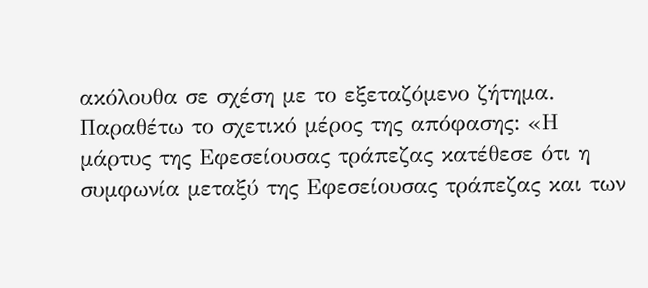ακόλουθα σε σχέση με το εξεταζόμενο ζήτημα. Παραθέτω το σχετικό μέρος της απόφασης: «Η μάρτυς της Εφεσείουσας τράπεζας κατέθεσε ότι η συμφωνία μεταξύ της Εφεσείουσας τράπεζας και των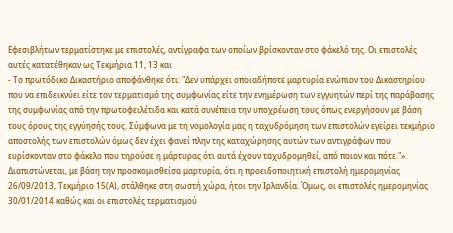Εφεσιβλήτων τερματίστηκε με επιστολές, αντίγραφα των οποίων βρίσκονταν στο φάκελό της. Οι επιστολές αυτές κατατέθηκαν ως Τεκμήρια 11, 13 και
- Το πρωτόδικο Δικαστήριο αποφάνθηκε ότι: "Δεν υπάρχει οποιαδήποτε μαρτυρία ενώπιον του Δικαστηρίου που να επιδεικνύει είτε τον τερματισμό της συμφωνίας είτε την ενημέρωση των εγγυητών περί της παράβασης της συμφωνίας από την πρωτοφειλέτιδα και κατά συνέπεια την υποχρέωση τους όπως ενεργήσουν με βάση τους όρους της εγγύησής τους. Σύμφωνα με τη νομολογία μας η ταχυδρόμηση των επιστολών εγείρει τεκμήριο αποστολής των επιστολών όμως δεν έχει φανεί πλην της καταχώρησης αυτών των αντιγράφων που ευρίσκονταν στο φάκελο που τηρούσε η μάρτυρας ότι αυτά έχουν ταχυδρομηθεί, από ποιον και πότε."». Διαπιστώνεται, με βάση την προσκομισθείσα μαρτυρία, ότι η προειδοποιητική επιστολή ημερομηνίας 26/09/2013, Τεκμήριο 15(Α), στάλθηκε στη σωστή χώρα, ήτοι την Ιρλανδία. Όμως, οι επιστολές ημερομηνίας 30/01/2014 καθώς και οι επιστολές τερματισμού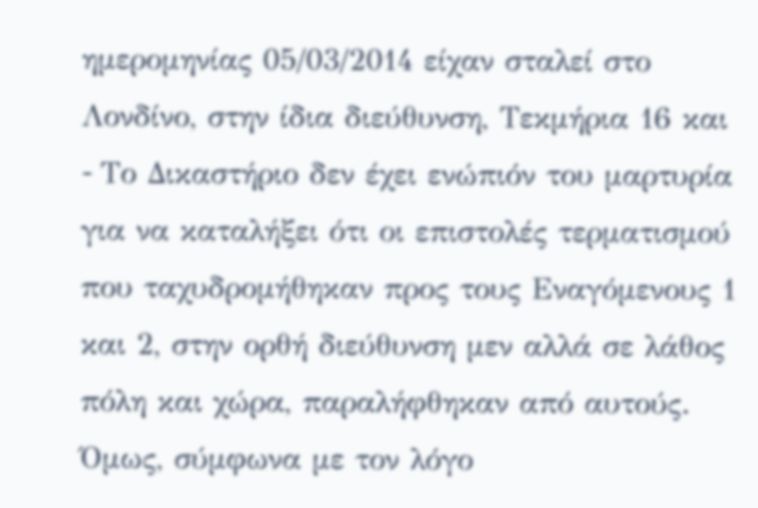ημερομηνίας 05/03/2014 είχαν σταλεί στο Λονδίνο, στην ίδια διεύθυνση, Τεκμήρια 16 και
- Tο Δικαστήριο δεν έχει ενώπιόν του μαρτυρία για να καταλήξει ότι οι επιστολές τερματισμού που ταχυδρομήθηκαν προς τους Εναγόμενους 1 και 2, στην ορθή διεύθυνση μεν αλλά σε λάθος πόλη και χώρα, παραλήφθηκαν από αυτούς. Όμως, σύμφωνα με τον λόγο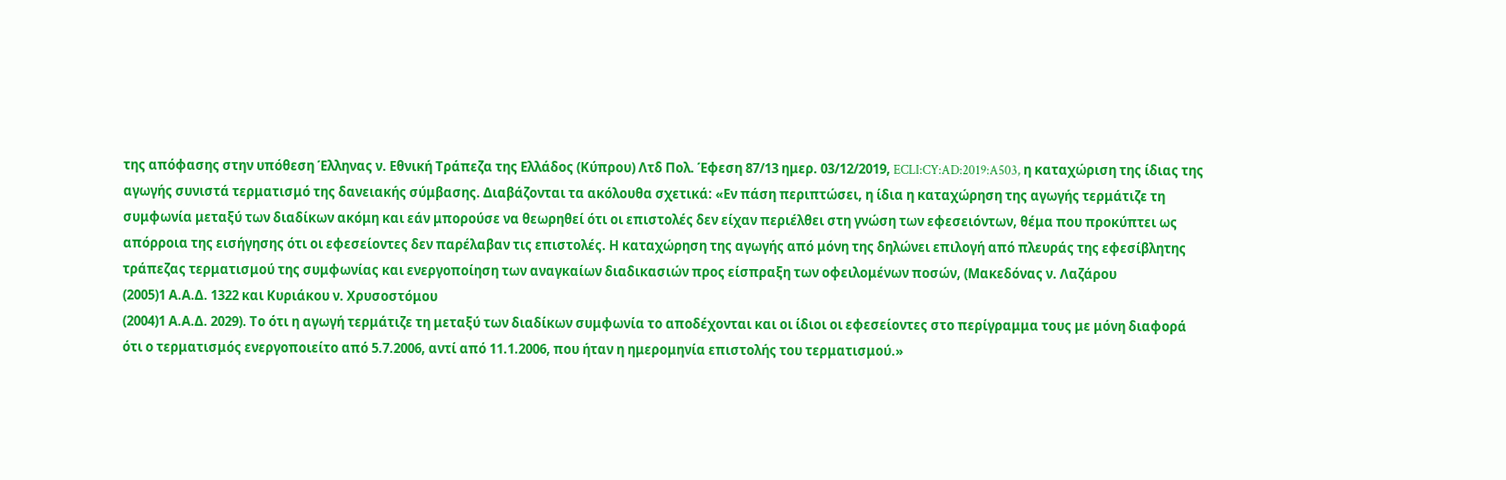της απόφασης στην υπόθεση Έλληνας ν. Εθνική Τράπεζα της Ελλάδος (Κύπρου) Λτδ Πολ. Έφεση 87/13 ημερ. 03/12/2019, ECLI:CY:AD:2019:A503, η καταχώριση της ίδιας της αγωγής συνιστά τερματισμό της δανειακής σύμβασης. Διαβάζονται τα ακόλουθα σχετικά: «Εν πάση περιπτώσει, η ίδια η καταχώρηση της αγωγής τερμάτιζε τη συμφωνία μεταξύ των διαδίκων ακόμη και εάν μπορούσε να θεωρηθεί ότι οι επιστολές δεν είχαν περιέλθει στη γνώση των εφεσειόντων, θέμα που προκύπτει ως απόρροια της εισήγησης ότι οι εφεσείοντες δεν παρέλαβαν τις επιστολές. Η καταχώρηση της αγωγής από μόνη της δηλώνει επιλογή από πλευράς της εφεσίβλητης τράπεζας τερματισμού της συμφωνίας και ενεργοποίηση των αναγκαίων διαδικασιών προς είσπραξη των οφειλομένων ποσών, (Μακεδόνας ν. Λαζάρου
(2005)1 Α.Α.Δ. 1322 και Κυριάκου ν. Χρυσοστόμου
(2004)1 Α.Α.Δ. 2029). Το ότι η αγωγή τερμάτιζε τη μεταξύ των διαδίκων συμφωνία το αποδέχονται και οι ίδιοι οι εφεσείοντες στο περίγραμμα τους με μόνη διαφορά ότι ο τερματισμός ενεργοποιείτο από 5.7.2006, αντί από 11.1.2006, που ήταν η ημερομηνία επιστολής του τερματισμού.»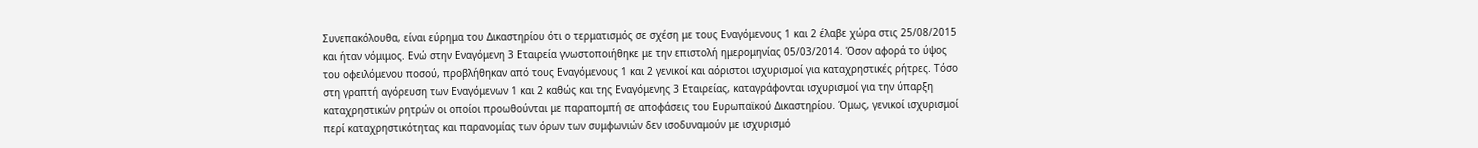Συνεπακόλουθα, είναι εύρημα του Δικαστηρίου ότι ο τερματισμός σε σχέση με τους Εναγόμενους 1 και 2 έλαβε χώρα στις 25/08/2015 και ήταν νόμιμος. Ενώ στην Εναγόμενη 3 Εταιρεία γνωστοποιήθηκε με την επιστολή ημερομηνίας 05/03/2014. Όσον αφορά το ύψος του οφειλόμενου ποσού, προβλήθηκαν από τους Εναγόμενους 1 και 2 γενικοί και αόριστοι ισχυρισμοί για καταχρηστικές ρήτρες. Τόσο στη γραπτή αγόρευση των Εναγόμενων 1 και 2 καθώς και της Εναγόμενης 3 Εταιρείας, καταγράφονται ισχυρισμοί για την ύπαρξη καταχρηστικών ρητρών οι οποίοι προωθούνται με παραπομπή σε αποφάσεις του Ευρωπαϊκού Δικαστηρίου. Όμως, γενικοί ισχυρισμοί περί καταχρηστικότητας και παρανομίας των όρων των συμφωνιών δεν ισοδυναμούν με ισχυρισμό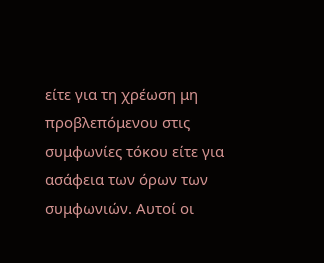είτε για τη χρέωση μη προβλεπόμενου στις συμφωνίες τόκου είτε για ασάφεια των όρων των συμφωνιών. Αυτοί οι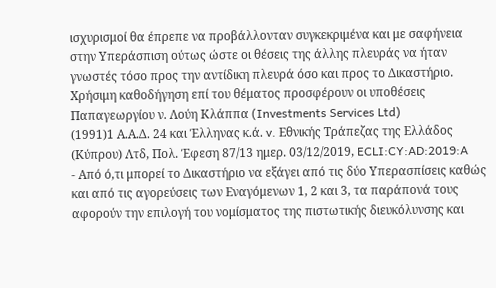ισχυρισμοί θα έπρεπε να προβάλλονταν συγκεκριμένα και με σαφήνεια στην Υπεράσπιση ούτως ώστε οι θέσεις της άλλης πλευράς να ήταν γνωστές τόσο προς την αντίδικη πλευρά όσο και προς το Δικαστήριο. Χρήσιμη καθοδήγηση επί του θέματος προσφέρουν οι υποθέσεις Παπαγεωργίου ν. Λούη Κλάππα (Investments Services Ltd)
(1991)1 Α.Α.Δ. 24 και Έλληνας κ.ά. v. Εθνικής Τράπεζας της Ελλάδος (Κύπρου) Λτδ, Πολ. Έφεση 87/13 ημερ. 03/12/2019, ECLI:CY:AD:2019:A
- Από ό,τι μπορεί το Δικαστήριο να εξάγει από τις δύο Υπερασπίσεις καθώς και από τις αγορεύσεις των Εναγόμενων 1, 2 και 3, τα παράπονά τους αφορούν την επιλογή του νομίσματος της πιστωτικής διευκόλυνσης και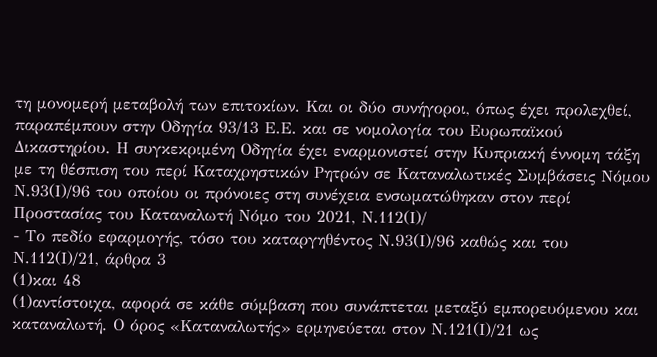τη μονομερή μεταβολή των επιτοκίων. Και οι δύο συνήγοροι, όπως έχει προλεχθεί, παραπέμπουν στην Οδηγία 93/13 Ε.Ε. και σε νομολογία του Ευρωπαϊκού Δικαστηρίου. Η συγκεκριμένη Οδηγία έχει εναρμονιστεί στην Κυπριακή έννομη τάξη με τη θέσπιση του περί Καταχρηστικών Ρητρών σε Καταναλωτικές Συμβάσεις Νόμου Ν.93(Ι)/96 του οποίου οι πρόνοιες στη συνέχεια ενσωματώθηκαν στον περί Προστασίας του Καταναλωτή Νόμο του 2021, Ν.112(Ι)/
- Το πεδίο εφαρμογής, τόσο του καταργηθέντος Ν.93(Ι)/96 καθώς και του Ν.112(Ι)/21, άρθρα 3
(1)και 48
(1)αντίστοιχα, αφορά σε κάθε σύμβαση που συνάπτεται μεταξύ εμπορευόμενου και καταναλωτή. Ο όρος «Καταναλωτής» ερμηνεύεται στον Ν.121(Ι)/21 ως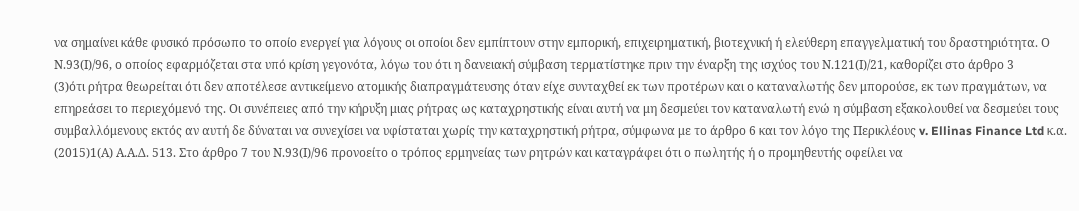να σημαίνει κάθε φυσικό πρόσωπο το οποίο ενεργεί για λόγους οι οποίοι δεν εμπίπτουν στην εμπορική, επιχειρηματική, βιοτεχνική ή ελεύθερη επαγγελματική του δραστηριότητα. Ο Ν.93(Ι)/96, ο οποίος εφαρμόζεται στα υπό κρίση γεγονότα, λόγω του ότι η δανειακή σύμβαση τερματίστηκε πριν την έναρξη της ισχύος του Ν.121(Ι)/21, καθορίζει στο άρθρο 3
(3)ότι ρήτρα θεωρείται ότι δεν αποτέλεσε αντικείμενο ατομικής διαπραγμάτευσης όταν είχε συνταχθεί εκ των προτέρων και ο καταναλωτής δεν μπορούσε, εκ των πραγμάτων, να επηρεάσει το περιεχόμενό της. Οι συνέπειες από την κήρυξη μιας ρήτρας ως καταχρηστικής είναι αυτή να μη δεσμεύει τον καταναλωτή ενώ η σύμβαση εξακολουθεί να δεσμεύει τους συμβαλλόμενους εκτός αν αυτή δε δύναται να συνεχίσει να υφίσταται χωρίς την καταχρηστική ρήτρα, σύμφωνα με το άρθρο 6 και τον λόγο της Περικλέους v. Ellinas Finance Ltd κ.α.
(2015)1(Α) Α.Α.Δ. 513. Στο άρθρο 7 του Ν.93(Ι)/96 προνοείτο ο τρόπος ερμηνείας των ρητρών και καταγράφει ότι ο πωλητής ή ο προμηθευτής οφείλει να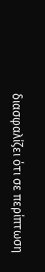διασφαλίζει ότι σε περίπτωση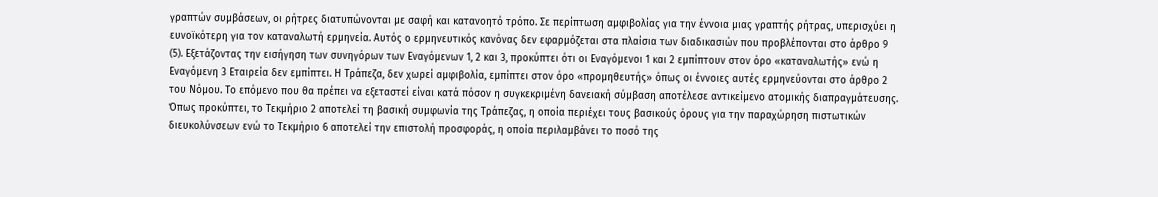γραπτών συμβάσεων, οι ρήτρες διατυπώνονται µε σαφή και κατανοητό τρόπο. Σε περίπτωση αμφιβολίας για την έννοια μιας γραπτής ρήτρας, υπερισχύει η ευνοϊκότερη για τον καταναλωτή ερμηνεία. Αυτός ο ερμηνευτικός κανόνας δεν εφαρμόζεται στα πλαίσια των διαδικασιών που προβλέπονται στο άρθρο 9
(5). Εξετάζοντας την εισήγηση των συνηγόρων των Εναγόμενων 1, 2 και 3, προκύπτει ότι οι Εναγόμενοι 1 και 2 εμπίπτουν στον όρο «καταναλωτής» ενώ η Εναγόμενη 3 Εταιρεία δεν εμπίπτει. Η Τράπεζα, δεν χωρεί αμφιβολία, εμπίπτει στον όρο «προμηθευτής» όπως οι έννοιες αυτές ερμηνεύονται στο άρθρο 2 του Νόμου. Το επόμενο που θα πρέπει να εξεταστεί είναι κατά πόσον η συγκεκριμένη δανειακή σύμβαση αποτέλεσε αντικείμενο ατομικής διαπραγμάτευσης. Όπως προκύπτει, το Τεκμήριο 2 αποτελεί τη βασική συμφωνία της Τράπεζας, η οποία περιέχει τους βασικούς όρους για την παραχώρηση πιστωτικών διευκολύνσεων ενώ το Τεκμήριο 6 αποτελεί την επιστολή προσφοράς, η οποία περιλαμβάνει το ποσό της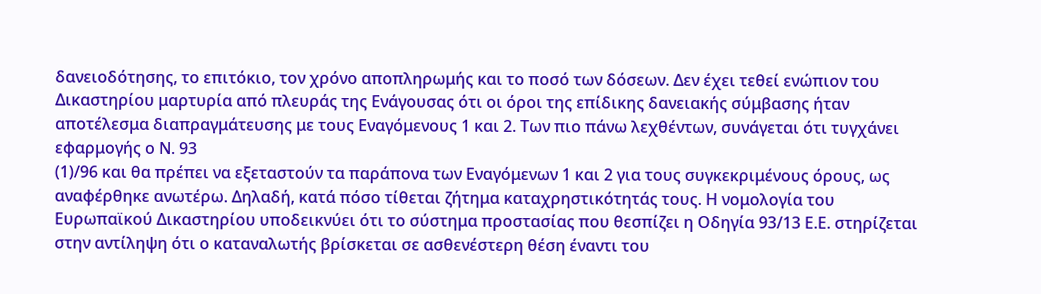δανειοδότησης, το επιτόκιο, τον χρόνο αποπληρωμής και το ποσό των δόσεων. Δεν έχει τεθεί ενώπιον του Δικαστηρίου μαρτυρία από πλευράς της Ενάγουσας ότι οι όροι της επίδικης δανειακής σύμβασης ήταν αποτέλεσμα διαπραγμάτευσης με τους Εναγόμενους 1 και 2. Των πιο πάνω λεχθέντων, συνάγεται ότι τυγχάνει εφαρμογής ο Ν. 93
(1)/96 και θα πρέπει να εξεταστούν τα παράπονα των Εναγόμενων 1 και 2 για τους συγκεκριμένους όρους, ως αναφέρθηκε ανωτέρω. Δηλαδή, κατά πόσο τίθεται ζήτημα καταχρηστικότητάς τους. Η νομολογία του Ευρωπαϊκού Δικαστηρίου υποδεικνύει ότι το σύστημα προστασίας που θεσπίζει η Οδηγία 93/13 Ε.Ε. στηρίζεται στην αντίληψη ότι ο καταναλωτής βρίσκεται σε ασθενέστερη θέση έναντι του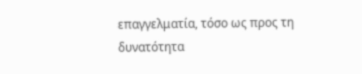επαγγελματία, τόσο ως προς τη δυνατότητα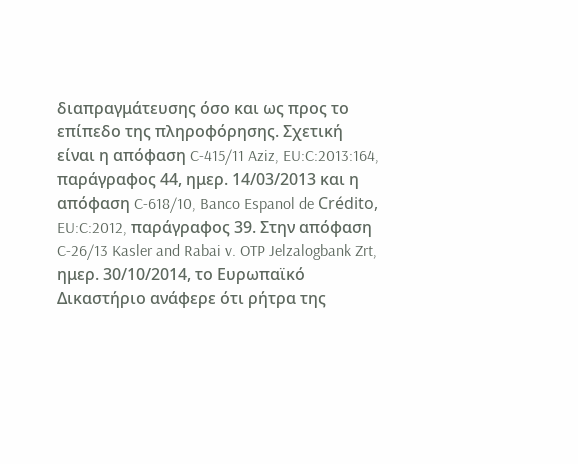διαπραγμάτευσης όσο και ως προς το επίπεδο της πληροφόρησης. Σχετική είναι η απόφαση C-415/11 Aziz, EU:C:2013:164, παράγραφος 44, ημερ. 14/03/2013 και η απόφαση C-618/10, Banco Espanol de Crédito, EU:C:2012, παράγραφος 39. Στην απόφαση C-26/13 Kasler and Rabai v. OTP Jelzalogbank Zrt, ημερ. 30/10/2014, το Ευρωπαϊκό Δικαστήριο ανάφερε ότι ρήτρα της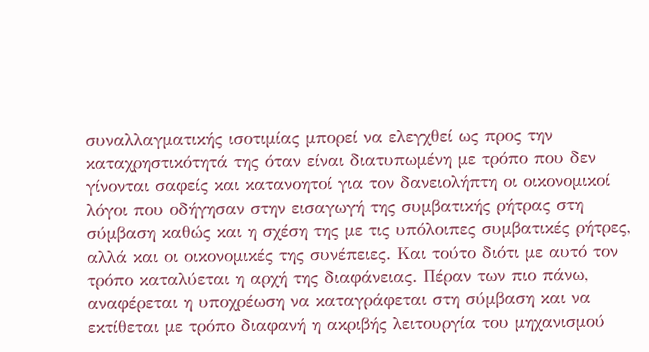συναλλαγματικής ισοτιμίας μπορεί να ελεγχθεί ως προς την καταχρηστικότητά της όταν είναι διατυπωμένη με τρόπο που δεν γίνονται σαφείς και κατανοητοί για τον δανειολήπτη οι οικονομικοί λόγοι που οδήγησαν στην εισαγωγή της συμβατικής ρήτρας στη σύμβαση καθώς και η σχέση της με τις υπόλοιπες συμβατικές ρήτρες, αλλά και οι οικονομικές της συνέπειες. Και τούτο διότι με αυτό τον τρόπο καταλύεται η αρχή της διαφάνειας. Πέραν των πιο πάνω, αναφέρεται η υποχρέωση να καταγράφεται στη σύμβαση και να εκτίθεται με τρόπο διαφανή η ακριβής λειτουργία του μηχανισμού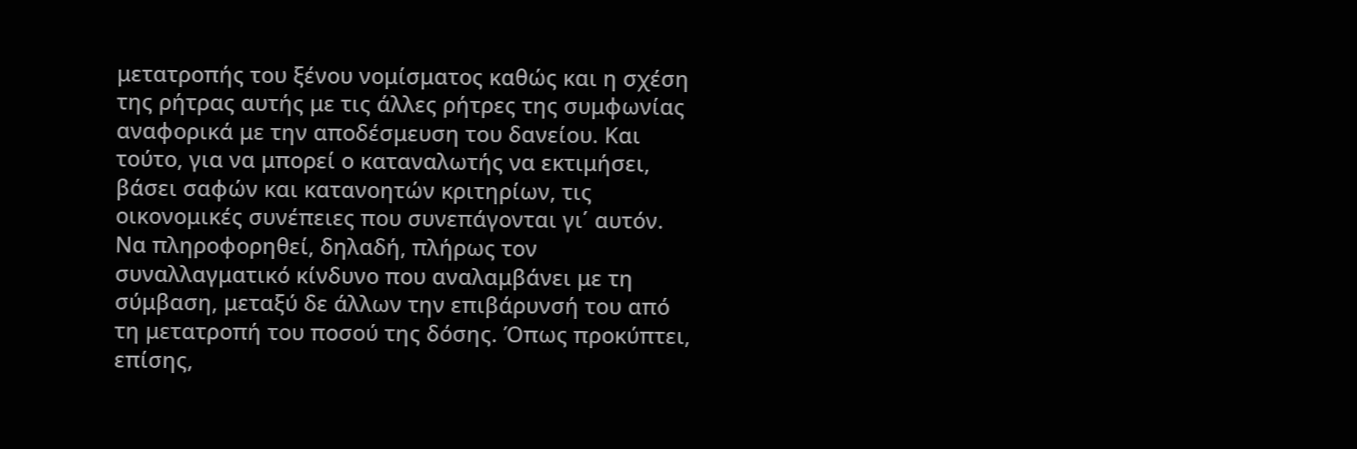μετατροπής του ξένου νομίσματος καθώς και η σχέση της ρήτρας αυτής με τις άλλες ρήτρες της συμφωνίας αναφορικά με την αποδέσμευση του δανείου. Και τούτο, για να μπορεί ο καταναλωτής να εκτιμήσει, βάσει σαφών και κατανοητών κριτηρίων, τις οικονομικές συνέπειες που συνεπάγονται γι΄ αυτόν. Να πληροφορηθεί, δηλαδή, πλήρως τον συναλλαγματικό κίνδυνο που αναλαμβάνει με τη σύμβαση, μεταξύ δε άλλων την επιβάρυνσή του από τη μετατροπή του ποσού της δόσης. Όπως προκύπτει, επίσης,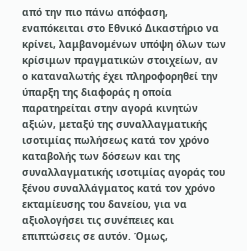από την πιο πάνω απόφαση, εναπόκειται στο Εθνικό Δικαστήριο να κρίνει, λαμβανομένων υπόψη όλων των κρίσιμων πραγματικών στοιχείων, αν ο καταναλωτής έχει πληροφορηθεί την ύπαρξη της διαφοράς η οποία παρατηρείται στην αγορά κινητών αξιών, μεταξύ της συναλλαγματικής ισοτιμίας πωλήσεως κατά τον χρόνο καταβολής των δόσεων και της συναλλαγματικής ισοτιμίας αγοράς του ξένου συναλλάγματος κατά τον χρόνο εκταμίευσης του δανείου, για να αξιολογήσει τις συνέπειες και επιπτώσεις σε αυτόν. Όμως,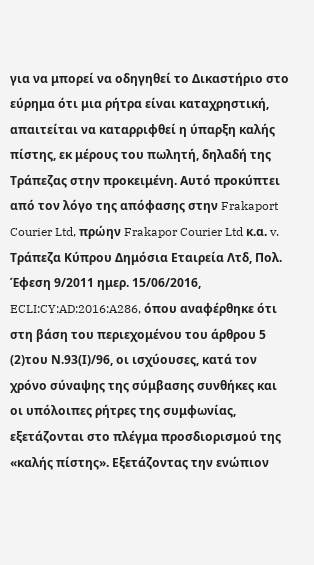για να μπορεί να οδηγηθεί το Δικαστήριο στο εύρημα ότι μια ρήτρα είναι καταχρηστική, απαιτείται να καταρριφθεί η ύπαρξη καλής πίστης, εκ μέρους του πωλητή, δηλαδή της Τράπεζας στην προκειμένη. Αυτό προκύπτει από τον λόγο της απόφασης στην Frakaport Courier Ltd, πρώην Frakapor Courier Ltd κ.α. v. Τράπεζα Κύπρου Δημόσια Εταιρεία Λτδ, Πολ. Έφεση 9/2011 ημερ. 15/06/2016, ECLI:CY:AD:2016:A286, όπου αναφέρθηκε ότι στη βάση του περιεχομένου του άρθρου 5
(2)του Ν.93(Ι)/96, οι ισχύουσες, κατά τον χρόνο σύναψης της σύμβασης συνθήκες και οι υπόλοιπες ρήτρες της συμφωνίας, εξετάζονται στο πλέγμα προσδιορισμού της «καλής πίστης». Eξετάζοντας την ενώπιον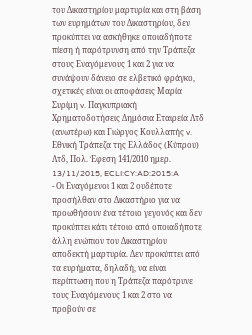του Δικαστηρίου μαρτυρία και στη βάση των ευρημάτων του Δικαστηρίου, δεν προκύπτει να ασκήθηκε οποιαδήποτε πίεση ή παρότρυνση από την Τράπεζα στους Εναγόμενους 1 και 2 για να συνάψουν δάνειο σε ελβετικό φράγκο, σχετικές είναι οι αποφάσεις Μαρία Συρίμη v. Παγκυπριακή Χρηματοδοτήσεις Δημόσια Εταιρεία Λτδ (ανωτέρω) και Γιώργος Κουλλαπής v. Εθνική Τράπεζα της Ελλάδος (Κύπρου) Λτδ, Πολ. Έφεση 141/2010 ημερ. 13/11/2015, ECLI:CY:AD:2015:A
- Οι Εναγόμενοι 1 και 2 ουδέποτε προσήλθαν στο Δικαστήριο για να προωθήσουν ένα τέτοιο γεγονός και δεν προκύπτει κάτι τέτοιο από οποιαδήποτε άλλη ενώπιον του Δικαστηρίου αποδεκτή μαρτυρία. Δεν προκύπτει από τα ευρήματα, δηλαδή, να είναι περίπτωση που η Τράπεζα παρότρυνε τους Εναγόμενους 1 και 2 στο να προβούν σε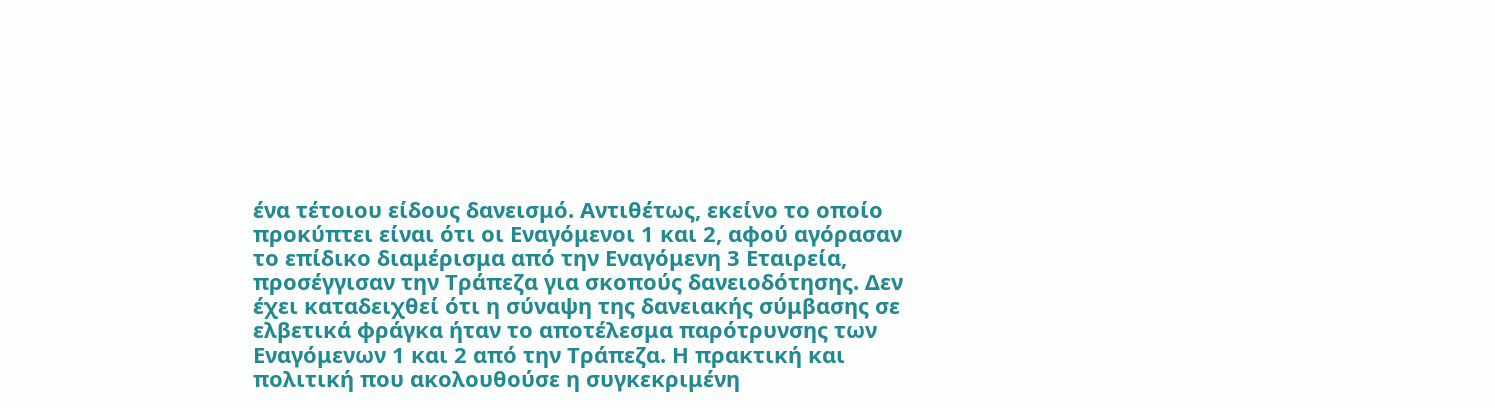ένα τέτοιου είδους δανεισμό. Αντιθέτως, εκείνο το οποίο προκύπτει είναι ότι οι Εναγόμενοι 1 και 2, αφού αγόρασαν το επίδικο διαμέρισμα από την Εναγόμενη 3 Εταιρεία, προσέγγισαν την Τράπεζα για σκοπούς δανειοδότησης. Δεν έχει καταδειχθεί ότι η σύναψη της δανειακής σύμβασης σε ελβετικά φράγκα ήταν το αποτέλεσμα παρότρυνσης των Εναγόμενων 1 και 2 από την Τράπεζα. Η πρακτική και πολιτική που ακολουθούσε η συγκεκριμένη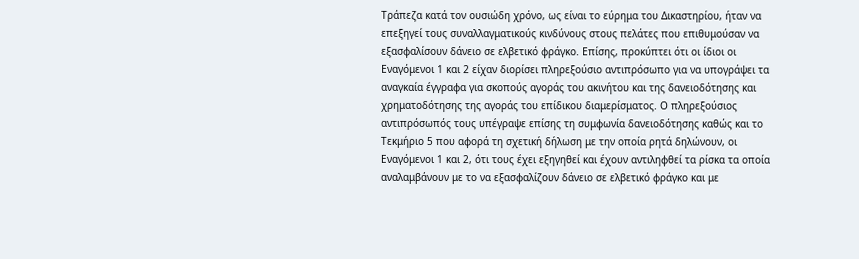Τράπεζα κατά τον ουσιώδη χρόνο, ως είναι το εύρημα του Δικαστηρίου, ήταν να επεξηγεί τους συναλλαγματικούς κινδύνους στους πελάτες που επιθυμούσαν να εξασφαλίσουν δάνειο σε ελβετικό φράγκο. Επίσης, προκύπτει ότι οι ίδιοι οι Εναγόμενοι 1 και 2 είχαν διορίσει πληρεξούσιο αντιπρόσωπο για να υπογράψει τα αναγκαία έγγραφα για σκοπούς αγοράς του ακινήτου και της δανειοδότησης και χρηματοδότησης της αγοράς του επίδικου διαμερίσματος. Ο πληρεξούσιος αντιπρόσωπός τους υπέγραψε επίσης τη συμφωνία δανειοδότησης καθώς και το Τεκμήριο 5 που αφορά τη σχετική δήλωση με την οποία ρητά δηλώνουν, οι Εναγόμενοι 1 και 2, ότι τους έχει εξηγηθεί και έχουν αντιληφθεί τα ρίσκα τα οποία αναλαμβάνουν με το να εξασφαλίζουν δάνειο σε ελβετικό φράγκο και με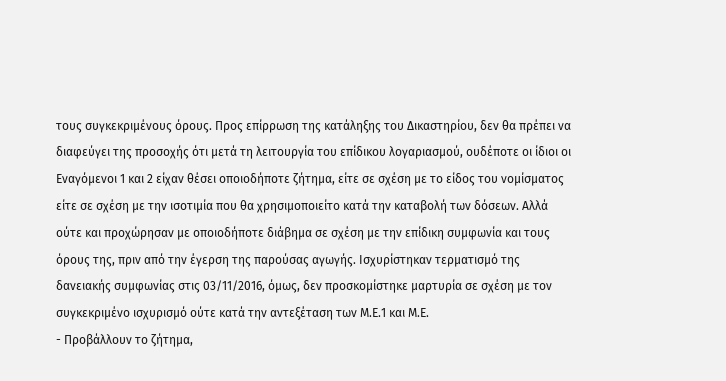τους συγκεκριμένους όρους. Προς επίρρωση της κατάληξης του Δικαστηρίου, δεν θα πρέπει να διαφεύγει της προσοχής ότι μετά τη λειτουργία του επίδικου λογαριασμού, ουδέποτε οι ίδιοι οι Εναγόμενοι 1 και 2 είχαν θέσει οποιοδήποτε ζήτημα, είτε σε σχέση με το είδος του νομίσματος είτε σε σχέση με την ισοτιμία που θα χρησιμοποιείτο κατά την καταβολή των δόσεων. Αλλά ούτε και προχώρησαν με οποιοδήποτε διάβημα σε σχέση με την επίδικη συμφωνία και τους όρους της, πριν από την έγερση της παρούσας αγωγής. Ισχυρίστηκαν τερματισμό της δανειακής συμφωνίας στις 03/11/2016, όμως, δεν προσκομίστηκε μαρτυρία σε σχέση με τον συγκεκριμένο ισχυρισμό ούτε κατά την αντεξέταση των Μ.Ε.1 και Μ.Ε.
- Προβάλλουν το ζήτημα,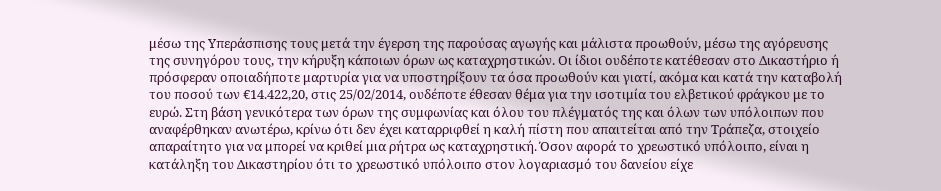μέσω της Υπεράσπισης τους μετά την έγερση της παρούσας αγωγής και μάλιστα προωθούν, μέσω της αγόρευσης της συνηγόρου τους, την κήρυξη κάποιων όρων ως καταχρηστικών. Οι ίδιοι ουδέποτε κατέθεσαν στο Δικαστήριο ή πρόσφεραν οποιαδήποτε μαρτυρία για να υποστηρίξουν τα όσα προωθούν και γιατί, ακόμα και κατά την καταβολή του ποσού των €14.422,20, στις 25/02/2014, ουδέποτε έθεσαν θέμα για την ισοτιμία του ελβετικού φράγκου με το ευρώ. Στη βάση γενικότερα των όρων της συμφωνίας και όλου του πλέγματός της και όλων των υπόλοιπων που αναφέρθηκαν ανωτέρω, κρίνω ότι δεν έχει καταρριφθεί η καλή πίστη που απαιτείται από την Τράπεζα, στοιχείο απαραίτητο για να μπορεί να κριθεί μια ρήτρα ως καταχρηστική. Όσον αφορά το χρεωστικό υπόλοιπο, είναι η κατάληξη του Δικαστηρίου ότι το χρεωστικό υπόλοιπο στον λογαριασμό του δανείου είχε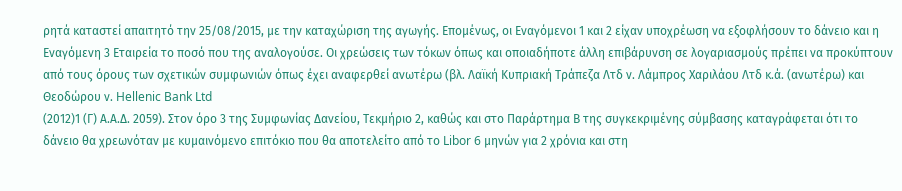ρητά καταστεί απαιτητό την 25/08/2015, με την καταχώριση της αγωγής. Επομένως, οι Εναγόμενοι 1 και 2 είχαν υποχρέωση να εξοφλήσουν το δάνειο και η Εναγόμενη 3 Εταιρεία το ποσό που της αναλογούσε. Οι χρεώσεις των τόκων όπως και οποιαδήποτε άλλη επιβάρυνση σε λογαριασμούς πρέπει να προκύπτουν από τους όρους των σχετικών συμφωνιών όπως έχει αναφερθεί ανωτέρω (βλ. Λαϊκή Κυπριακή Τράπεζα Λτδ ν. Λάμπρος Χαριλάου Λτδ κ.ά. (ανωτέρω) και Θεοδώρου ν. Hellenic Bank Ltd
(2012)1 (Γ) Α.Α.Δ. 2059). Στον όρο 3 της Συμφωνίας Δανείου, Τεκμήριο 2, καθώς και στο Παράρτημα Β της συγκεκριμένης σύμβασης καταγράφεται ότι το δάνειο θα χρεωνόταν με κυμαινόμενο επιτόκιο που θα αποτελείτο από το Libor 6 μηνών για 2 χρόνια και στη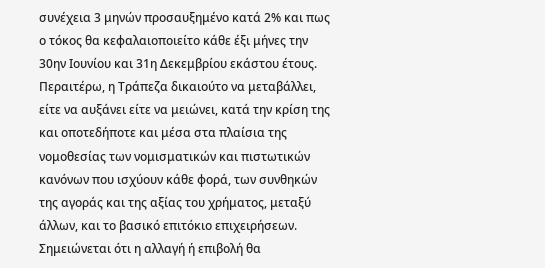συνέχεια 3 μηνών προσαυξημένο κατά 2% και πως ο τόκος θα κεφαλαιοποιείτο κάθε έξι μήνες την 30ην Ιουνίου και 31η Δεκεμβρίου εκάστου έτους. Περαιτέρω, η Τράπεζα δικαιούτο να μεταβάλλει, είτε να αυξάνει είτε να μειώνει, κατά την κρίση της και οποτεδήποτε και μέσα στα πλαίσια της νομοθεσίας των νομισματικών και πιστωτικών κανόνων που ισχύουν κάθε φορά, των συνθηκών της αγοράς και της αξίας του χρήματος, μεταξύ άλλων, και το βασικό επιτόκιο επιχειρήσεων. Σημειώνεται ότι η αλλαγή ή επιβολή θα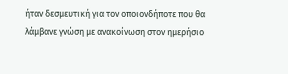ήταν δεσμευτική για τον οποιονδήποτε που θα λάμβανε γνώση με ανακοίνωση στον ημερήσιο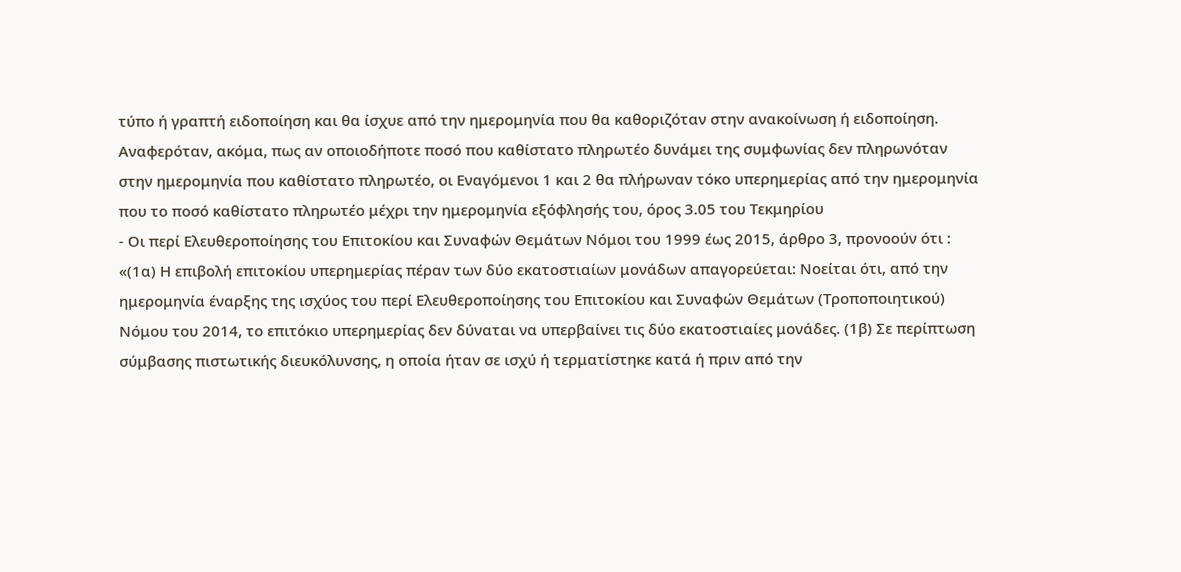τύπο ή γραπτή ειδοποίηση και θα ίσχυε από την ημερομηνία που θα καθοριζόταν στην ανακοίνωση ή ειδοποίηση. Αναφερόταν, ακόμα, πως αν οποιοδήποτε ποσό που καθίστατο πληρωτέο δυνάμει της συμφωνίας δεν πληρωνόταν στην ημερομηνία που καθίστατο πληρωτέο, οι Εναγόμενοι 1 και 2 θα πλήρωναν τόκο υπερημερίας από την ημερομηνία που το ποσό καθίστατο πληρωτέο μέχρι την ημερομηνία εξόφλησής του, όρος 3.05 του Τεκμηρίου
- Οι περί Ελευθεροποίησης του Επιτοκίου και Συναφών Θεμάτων Νόμοι του 1999 έως 2015, άρθρο 3, προνοούν ότι : «(1α) Η επιβολή επιτοκίου υπερημερίας πέραν των δύο εκατοστιαίων μονάδων απαγορεύεται: Νοείται ότι, από την ημερομηνία έναρξης της ισχύος του περί Ελευθεροποίησης του Επιτοκίου και Συναφών Θεμάτων (Τροποποιητικού) Νόμου του 2014, το επιτόκιο υπερημερίας δεν δύναται να υπερβαίνει τις δύο εκατοστιαίες μονάδες. (1β) Σε περίπτωση σύμβασης πιστωτικής διευκόλυνσης, η οποία ήταν σε ισχύ ή τερματίστηκε κατά ή πριν από την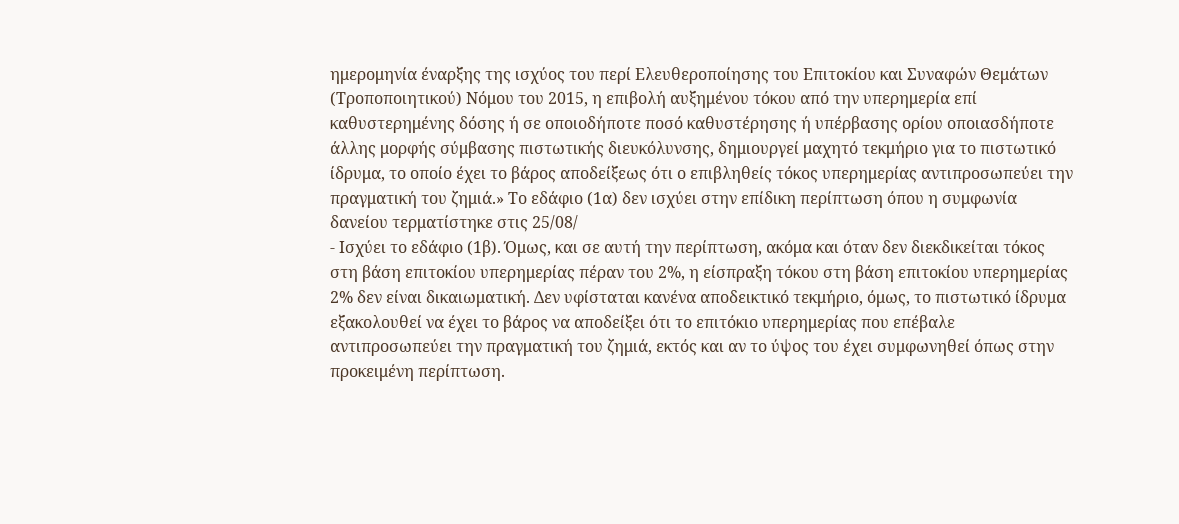ημερομηνία έναρξης της ισχύος του περί Ελευθεροποίησης του Επιτοκίου και Συναφών Θεμάτων (Τροποποιητικού) Νόμου του 2015, η επιβολή αυξημένου τόκου από την υπερημερία επί καθυστερημένης δόσης ή σε οποιοδήποτε ποσό καθυστέρησης ή υπέρβασης ορίου οποιασδήποτε άλλης μορφής σύμβασης πιστωτικής διευκόλυνσης, δημιουργεί μαχητό τεκμήριο για το πιστωτικό ίδρυμα, το οποίο έχει το βάρος αποδείξεως ότι ο επιβληθείς τόκος υπερημερίας αντιπροσωπεύει την πραγματική του ζημιά.» Το εδάφιο (1α) δεν ισχύει στην επίδικη περίπτωση όπου η συμφωνία δανείου τερματίστηκε στις 25/08/
- Ισχύει το εδάφιο (1β). Όμως, και σε αυτή την περίπτωση, ακόμα και όταν δεν διεκδικείται τόκος στη βάση επιτοκίου υπερημερίας πέραν του 2%, η είσπραξη τόκου στη βάση επιτοκίου υπερημερίας 2% δεν είναι δικαιωματική. Δεν υφίσταται κανένα αποδεικτικό τεκμήριο, όμως, το πιστωτικό ίδρυμα εξακολουθεί να έχει το βάρος να αποδείξει ότι το επιτόκιο υπερημερίας που επέβαλε αντιπροσωπεύει την πραγματική του ζημιά, εκτός και αν το ύψος του έχει συμφωνηθεί όπως στην προκειμένη περίπτωση.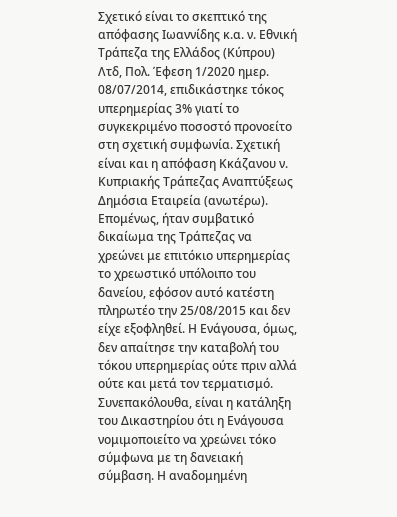Σχετικό είναι το σκεπτικό της απόφασης Ιωαννίδης κ.α. ν. Εθνική Τράπεζα της Ελλάδος (Κύπρου) Λτδ, Πολ. Έφεση 1/2020 ημερ. 08/07/2014, επιδικάστηκε τόκος υπερημερίας 3% γιατί το συγκεκριμένο ποσοστό προνοείτο στη σχετική συμφωνία. Σχετική είναι και η απόφαση Κκάζανου ν. Κυπριακής Τράπεζας Αναπτύξεως Δημόσια Εταιρεία (ανωτέρω). Επομένως, ήταν συμβατικό δικαίωμα της Τράπεζας να χρεώνει με επιτόκιο υπερημερίας το χρεωστικό υπόλοιπο του δανείου, εφόσον αυτό κατέστη πληρωτέο την 25/08/2015 και δεν είχε εξοφληθεί. Η Ενάγουσα, όμως, δεν απαίτησε την καταβολή του τόκου υπερημερίας ούτε πριν αλλά ούτε και μετά τον τερματισμό. Συνεπακόλουθα, είναι η κατάληξη του Δικαστηρίου ότι η Ενάγουσα νομιμοποιείτο να χρεώνει τόκο σύμφωνα με τη δανειακή σύμβαση. Η αναδομημένη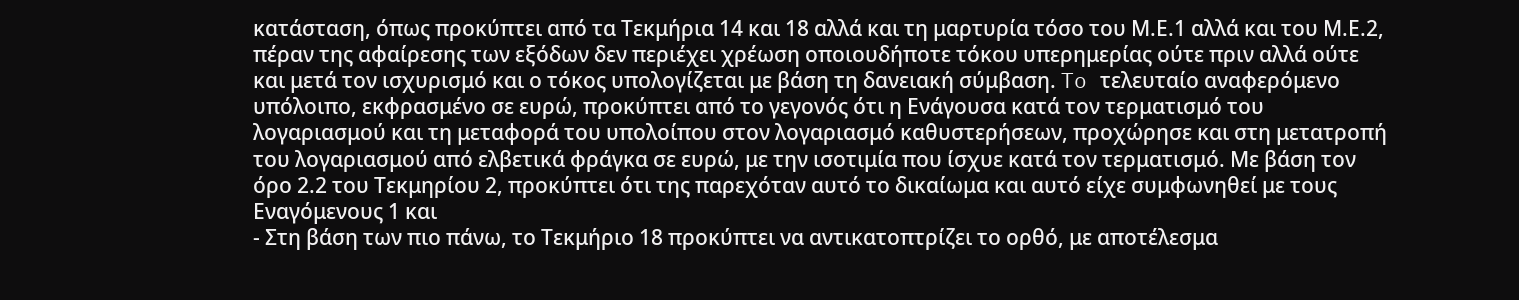κατάσταση, όπως προκύπτει από τα Τεκμήρια 14 και 18 αλλά και τη μαρτυρία τόσο του Μ.Ε.1 αλλά και του Μ.Ε.2, πέραν της αφαίρεσης των εξόδων δεν περιέχει χρέωση οποιουδήποτε τόκου υπερημερίας ούτε πριν αλλά ούτε και μετά τον ισχυρισμό και ο τόκος υπολογίζεται με βάση τη δανειακή σύμβαση. To τελευταίο αναφερόμενο υπόλοιπο, εκφρασμένο σε ευρώ, προκύπτει από το γεγονός ότι η Ενάγουσα κατά τον τερματισμό του λογαριασμού και τη μεταφορά του υπολοίπου στον λογαριασμό καθυστερήσεων, προχώρησε και στη μετατροπή του λογαριασμού από ελβετικά φράγκα σε ευρώ, με την ισοτιμία που ίσχυε κατά τον τερματισμό. Με βάση τον όρο 2.2 του Τεκμηρίου 2, προκύπτει ότι της παρεχόταν αυτό το δικαίωμα και αυτό είχε συμφωνηθεί με τους Εναγόμενους 1 και
- Στη βάση των πιο πάνω, το Τεκμήριο 18 προκύπτει να αντικατοπτρίζει το ορθό, με αποτέλεσμα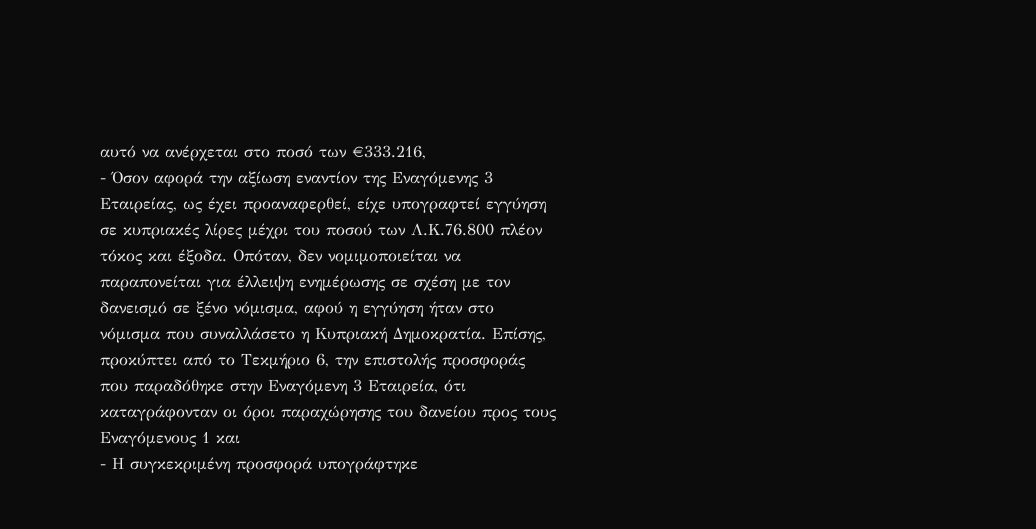αυτό να ανέρχεται στο ποσό των €333.216,
- Όσον αφορά την αξίωση εναντίον της Εναγόμενης 3 Εταιρείας, ως έχει προαναφερθεί, είχε υπογραφτεί εγγύηση σε κυπριακές λίρες μέχρι του ποσού των Λ.Κ.76.800 πλέον τόκος και έξοδα. Οπόταν, δεν νομιμοποιείται να παραπονείται για έλλειψη ενημέρωσης σε σχέση με τον δανεισμό σε ξένο νόμισμα, αφού η εγγύηση ήταν στο νόμισμα που συναλλάσετο η Κυπριακή Δημοκρατία. Επίσης, προκύπτει από το Τεκμήριο 6, την επιστολής προσφοράς που παραδόθηκε στην Εναγόμενη 3 Εταιρεία, ότι καταγράφονταν οι όροι παραχώρησης του δανείου προς τους Εναγόμενους 1 και
- Η συγκεκριμένη προσφορά υπογράφτηκε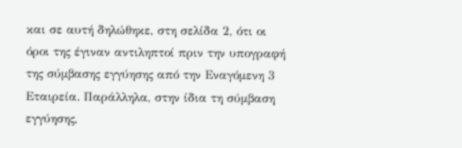και σε αυτή δηλώθηκε, στη σελίδα 2, ότι οι όροι της έγιναν αντιληπτοί πριν την υπογραφή της σύμβασης εγγύησης από την Εναγόμενη 3 Εταιρεία. Παράλληλα, στην ίδια τη σύμβαση εγγύησης,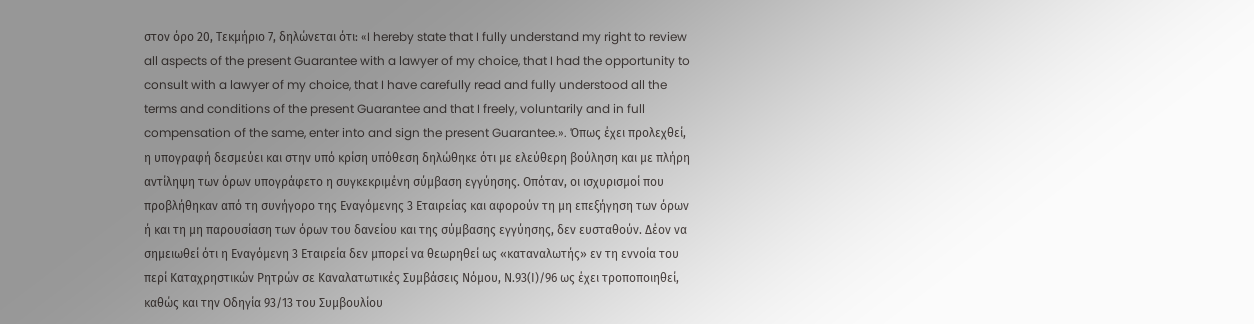στον όρο 20, Τεκμήριο 7, δηλώνεται ότι: «I hereby state that I fully understand my right to review all aspects of the present Guarantee with a lawyer of my choice, that I had the opportunity to consult with a lawyer of my choice, that I have carefully read and fully understood all the terms and conditions of the present Guarantee and that I freely, voluntarily and in full compensation of the same, enter into and sign the present Guarantee.». Όπως έχει προλεχθεί, η υπογραφή δεσμεύει και στην υπό κρίση υπόθεση δηλώθηκε ότι με ελεύθερη βούληση και με πλήρη αντίληψη των όρων υπογράφετο η συγκεκριμένη σύμβαση εγγύησης. Οπόταν, οι ισχυρισμοί που προβλήθηκαν από τη συνήγορο της Εναγόμενης 3 Εταιρείας και αφορούν τη μη επεξήγηση των όρων ή και τη μη παρουσίαση των όρων του δανείου και της σύμβασης εγγύησης, δεν ευσταθούν. Δέον να σημειωθεί ότι η Εναγόμενη 3 Εταιρεία δεν μπορεί να θεωρηθεί ως «καταναλωτής» εν τη εννοία του περί Καταχρηστικών Ρητρών σε Καναλατωτικές Συμβάσεις Νόμου, Ν.93(Ι)/96 ως έχει τροποποιηθεί, καθώς και την Οδηγία 93/13 του Συμβουλίου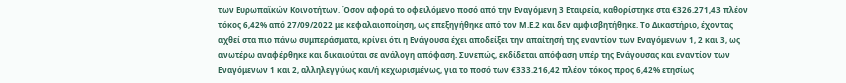των Ευρωπαϊκών Κοινοτήτων. Όσον αφορά το οφειλόμενο ποσό από την Εναγόμενη 3 Εταιρεία, καθορίστηκε στα €326.271,43 πλέον τόκος 6,42% από 27/09/2022 με κεφαλαιοποίηση, ως επεξηγήθηκε από τον Μ.Ε.2 και δεν αμφισβητήθηκε. Το Δικαστήριο, έχοντας αχθεί στα πιο πάνω συμπεράσματα, κρίνει ότι η Ενάγουσα έχει αποδείξει την απαίτησή της εναντίον των Εναγόμενων 1, 2 και 3, ως ανωτέρω αναφέρθηκε και δικαιούται σε ανάλογη απόφαση. Συνεπώς, εκδίδεται απόφαση υπέρ της Ενάγουσας και εναντίον των Εναγόμενων 1 και 2, αλληλεγγύως και/ή κεχωρισμένως, για το ποσό των €333.216,42 πλέον τόκος προς 6,42% ετησίως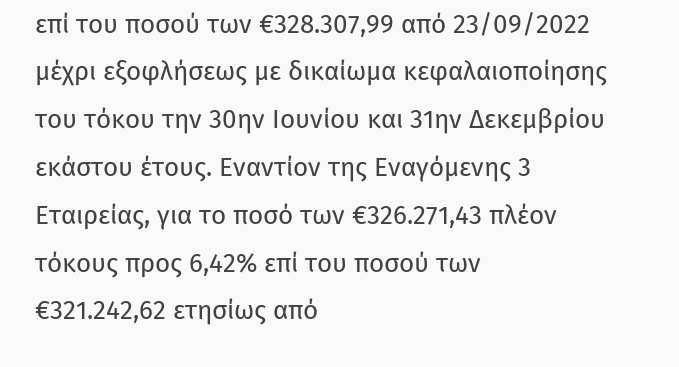επί του ποσού των €328.307,99 από 23/09/2022 μέχρι εξοφλήσεως με δικαίωμα κεφαλαιοποίησης του τόκου την 30ην Ιουνίου και 31ην Δεκεμβρίου εκάστου έτους. Εναντίον της Εναγόμενης 3 Εταιρείας, για το ποσό των €326.271,43 πλέον τόκους προς 6,42% επί του ποσού των €321.242,62 ετησίως από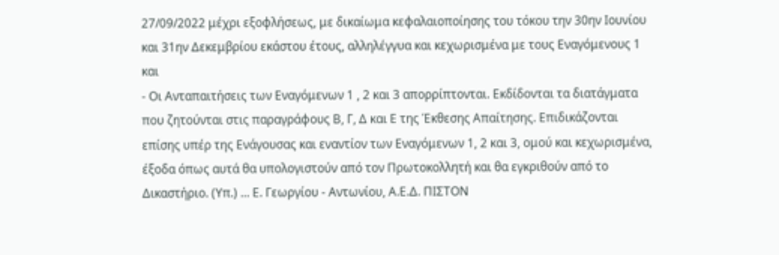27/09/2022 μέχρι εξοφλήσεως, με δικαίωμα κεφαλαιοποίησης του τόκου την 30ην Ιουνίου και 31ην Δεκεμβρίου εκάστου έτους, αλληλέγγυα και κεχωρισμένα με τους Εναγόμενους 1 και
- Οι Ανταπαιτήσεις των Εναγόμενων 1 , 2 και 3 απορρίπτονται. Εκδίδονται τα διατάγματα που ζητούνται στις παραγράφους Β, Γ, Δ και Ε της Έκθεσης Απαίτησης. Επιδικάζονται επίσης υπέρ της Ενάγουσας και εναντίον των Εναγόμενων 1, 2 και 3, ομού και κεχωρισμένα, έξοδα όπως αυτά θα υπολογιστούν από τον Πρωτοκολλητή και θα εγκριθούν από το Δικαστήριο. (Υπ.) ... Ε. Γεωργίου - Αντωνίου, Α.Ε.Δ. ΠΙΣΤΟΝ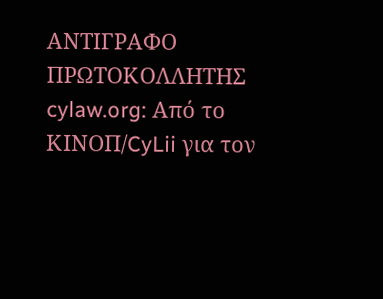ΑΝΤΙΓΡΑΦΟ ΠΡΩΤΟΚΟΛΛΗΤΗΣ cylaw.org: Από το ΚΙΝOΠ/CyLii για τον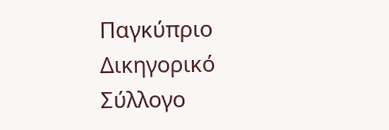Παγκύπριο Δικηγορικό Σύλλογο